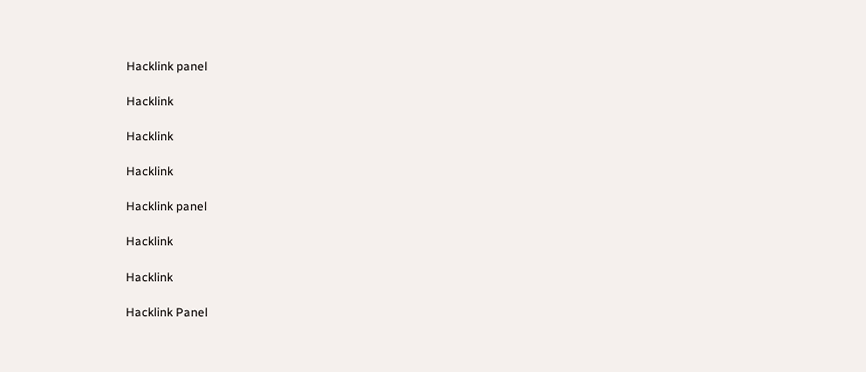Hacklink panel

Hacklink

Hacklink

Hacklink

Hacklink panel

Hacklink

Hacklink

Hacklink Panel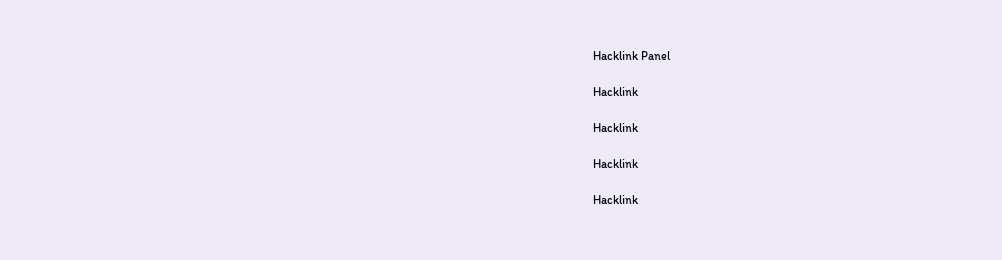Hacklink Panel

Hacklink

Hacklink

Hacklink

Hacklink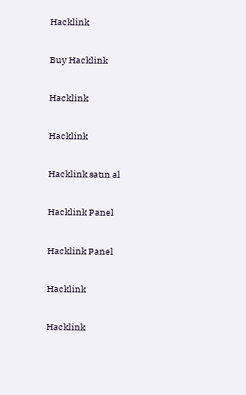Hacklink

Buy Hacklink

Hacklink

Hacklink

Hacklink satın al

Hacklink Panel

Hacklink Panel

Hacklink

Hacklink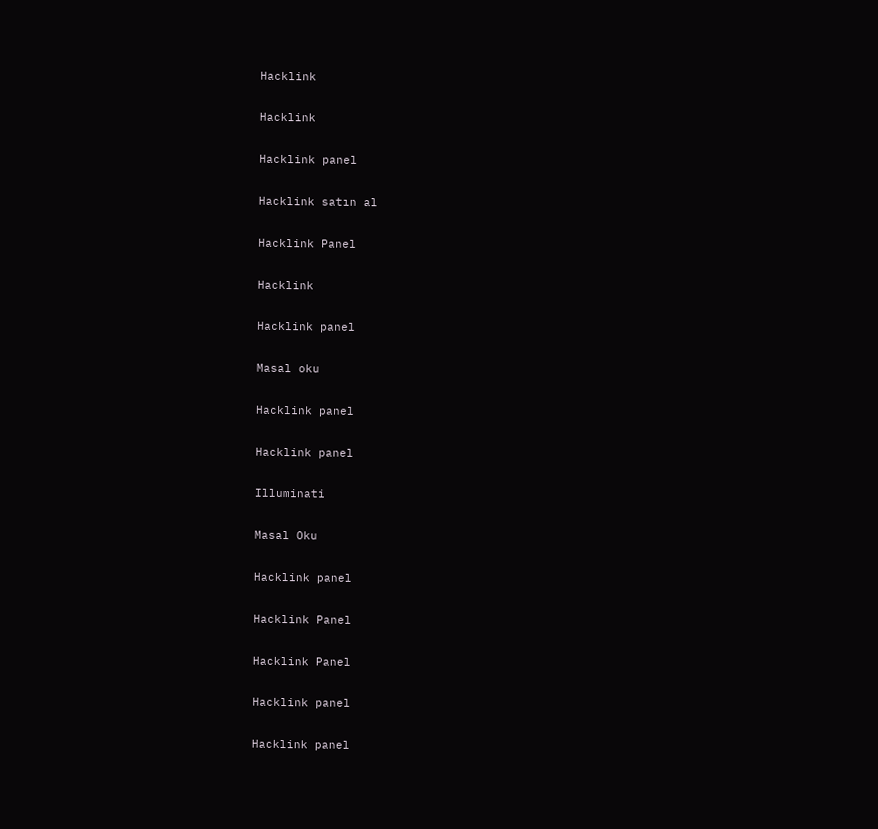Hacklink

Hacklink

Hacklink panel

Hacklink satın al

Hacklink Panel

Hacklink

Hacklink panel

Masal oku

Hacklink panel

Hacklink panel

Illuminati

Masal Oku

Hacklink panel

Hacklink Panel

Hacklink Panel

Hacklink panel

Hacklink panel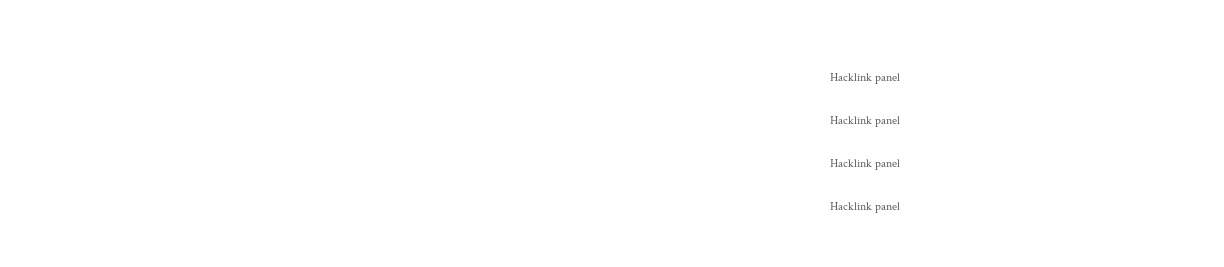Hacklink panel

Hacklink panel

Hacklink panel

Hacklink panel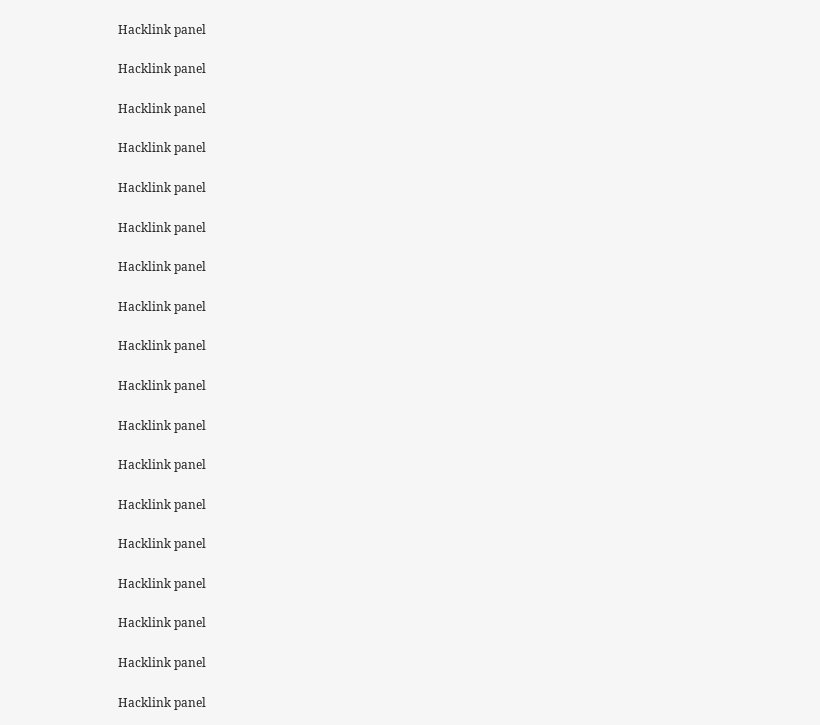Hacklink panel

Hacklink panel

Hacklink panel

Hacklink panel

Hacklink panel

Hacklink panel

Hacklink panel

Hacklink panel

Hacklink panel

Hacklink panel

Hacklink panel

Hacklink panel

Hacklink panel

Hacklink panel

Hacklink panel

Hacklink panel

Hacklink panel

Hacklink panel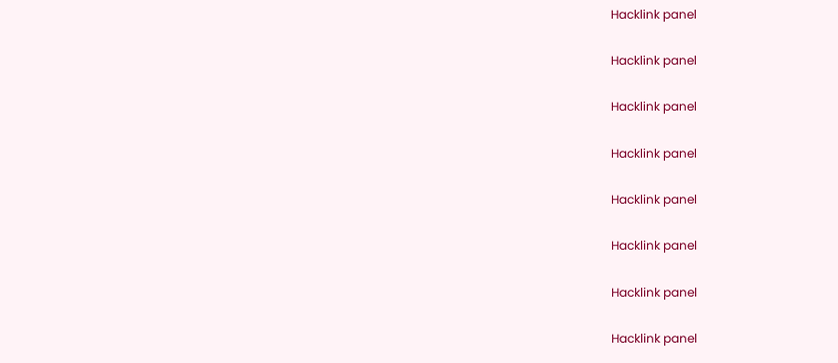Hacklink panel

Hacklink panel

Hacklink panel

Hacklink panel

Hacklink panel

Hacklink panel

Hacklink panel

Hacklink panel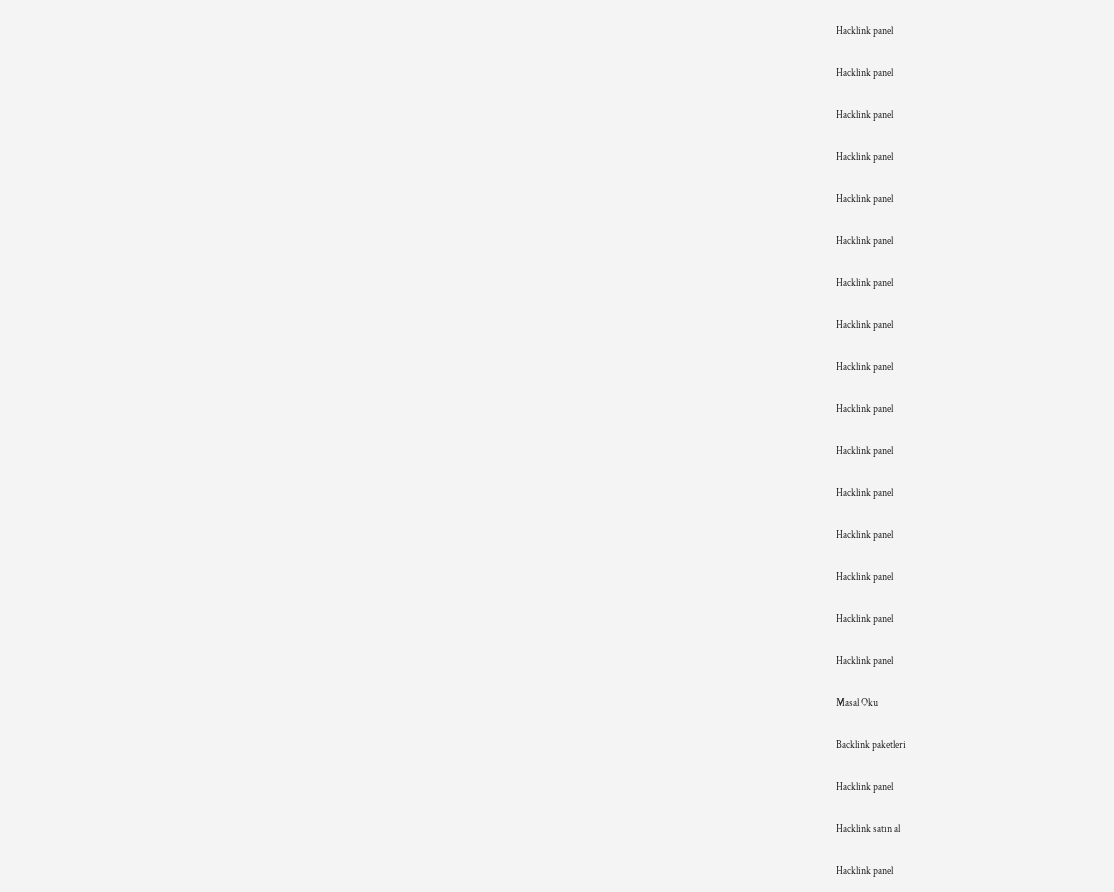Hacklink panel

Hacklink panel

Hacklink panel

Hacklink panel

Hacklink panel

Hacklink panel

Hacklink panel

Hacklink panel

Hacklink panel

Hacklink panel

Hacklink panel

Hacklink panel

Hacklink panel

Hacklink panel

Hacklink panel

Hacklink panel

Masal Oku

Backlink paketleri

Hacklink panel

Hacklink satın al

Hacklink panel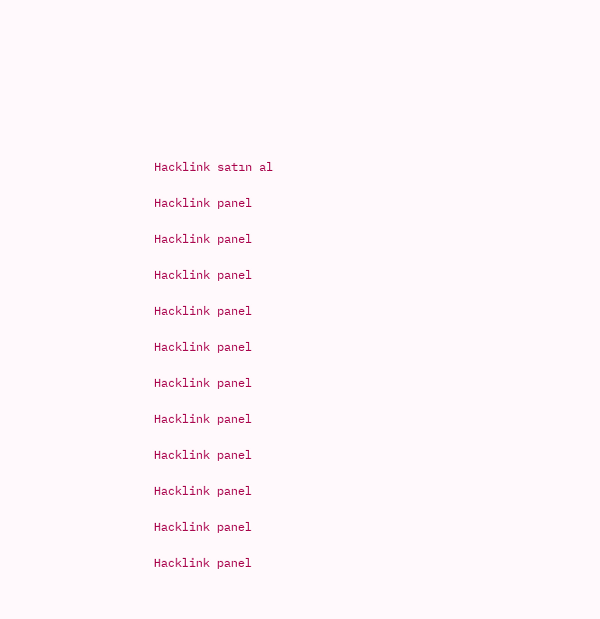Hacklink satın al

Hacklink panel

Hacklink panel

Hacklink panel

Hacklink panel

Hacklink panel

Hacklink panel

Hacklink panel

Hacklink panel

Hacklink panel

Hacklink panel

Hacklink panel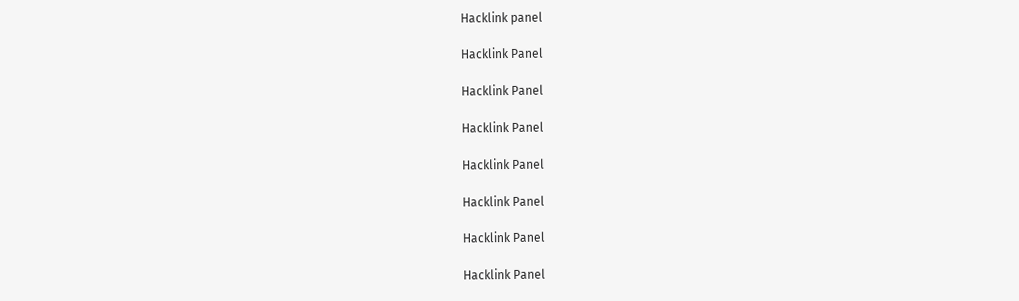Hacklink panel

Hacklink Panel

Hacklink Panel

Hacklink Panel

Hacklink Panel

Hacklink Panel

Hacklink Panel

Hacklink Panel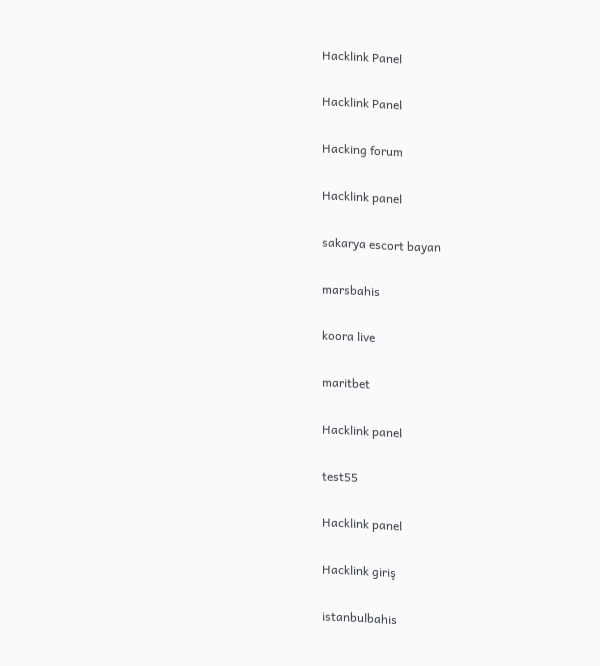Hacklink Panel

Hacklink Panel

Hacking forum

Hacklink panel

sakarya escort bayan

marsbahis

koora live

maritbet

Hacklink panel

test55

Hacklink panel

Hacklink giriş

istanbulbahis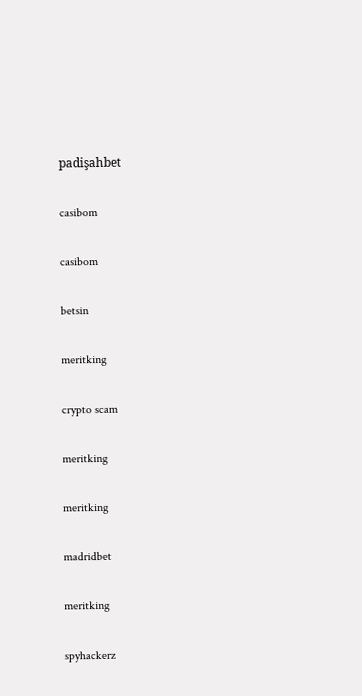padişahbet

casibom

casibom

betsin

meritking

crypto scam

meritking

meritking

madridbet

meritking

spyhackerz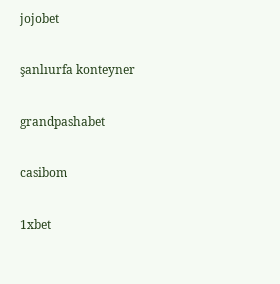jojobet

şanlıurfa konteyner

grandpashabet

casibom

1xbet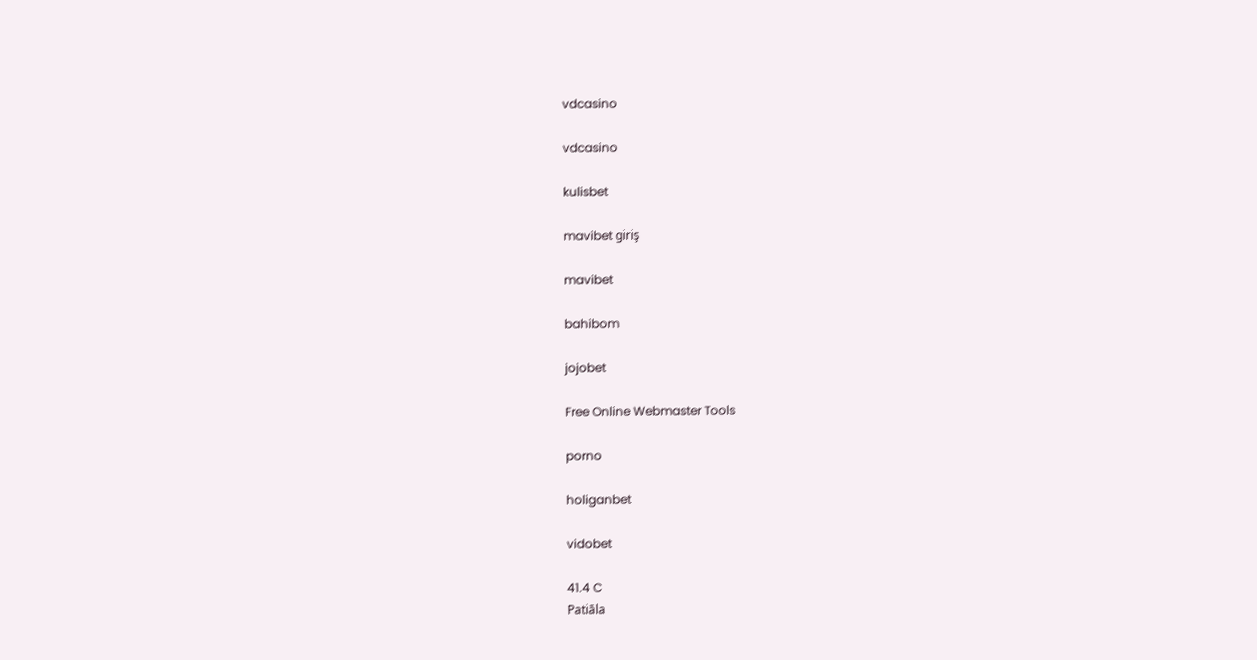vdcasino

vdcasino

kulisbet

mavibet giriş

mavibet

bahibom

jojobet

Free Online Webmaster Tools

porno

holiganbet

vidobet

41.4 C
Patiāla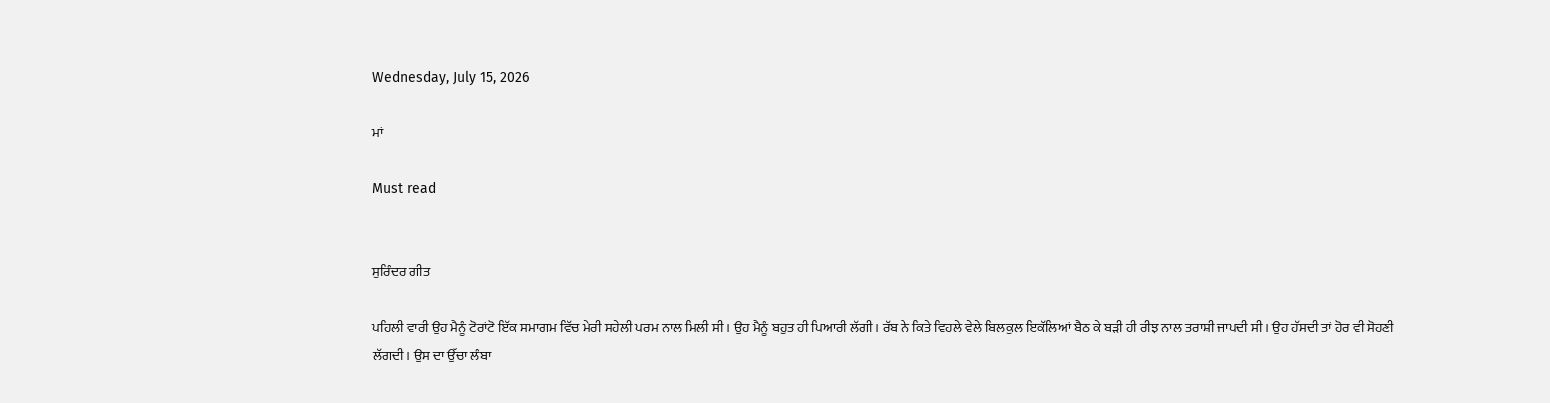Wednesday, July 15, 2026

ਮਾਂ

Must read


ਸੁਰਿੰਦਰ ਗੀਤ

ਪਹਿਲੀ ਵਾਰੀ ਉਹ ਮੈਨੂੰ ਟੋਰਾਂਟੋ ਇੱਕ ਸਮਾਗਮ ਵਿੱਚ ਮੇਰੀ ਸਹੇਲੀ ਪਰਮ ਨਾਲ ਮਿਲੀ ਸੀ। ਉਹ ਮੈਨੂੰ ਬਹੁਤ ਹੀ ਪਿਆਰੀ ਲੱਗੀ। ਰੱਬ ਨੇ ਕਿਤੇ ਵਿਹਲੇ ਵੇਲੇ ਬਿਲਕੁਲ ਇਕੱਲਿਆਂ ਬੈਠ ਕੇ ਬੜੀ ਹੀ ਰੀਝ ਨਾਲ ਤਰਾਸ਼ੀ ਜਾਪਦੀ ਸੀ। ਉਹ ਹੱਸਦੀ ਤਾਂ ਹੋਰ ਵੀ ਸੋਹਣੀ ਲੱਗਦੀ। ਉਸ ਦਾ ਉੱਚਾ ਲੰਬਾ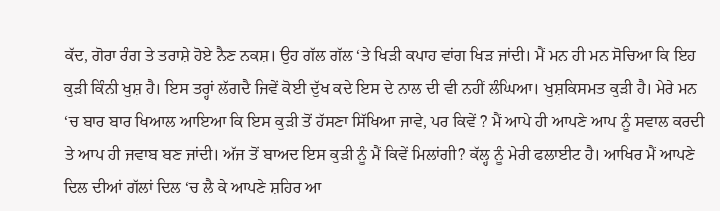ਕੱਦ, ਗੋਰਾ ਰੰਗ ਤੇ ਤਰਾਸ਼ੇ ਹੋਏ ਨੈਣ ਨਕਸ਼। ਉਹ ਗੱਲ ਗੱਲ ‘ਤੇ ਖਿੜੀ ਕਪਾਹ ਵਾਂਗ ਖਿੜ ਜਾਂਦੀ। ਮੈਂ ਮਨ ਹੀ ਮਨ ਸੋਚਿਆ ਕਿ ਇਹ ਕੁੜੀ ਕਿੰਨੀ ਖੁਸ਼ ਹੈ। ਇਸ ਤਰ੍ਹਾਂ ਲੱਗਦੈ ਜਿਵੇਂ ਕੋਈ ਦੁੱਖ ਕਦੇ ਇਸ ਦੇ ਨਾਲ ਦੀ ਵੀ ਨਹੀਂ ਲੰਘਿਆ। ਖੁਸ਼ਕਿਸਮਤ ਕੁੜੀ ਹੈ। ਮੇਰੇ ਮਨ ‘ਚ ਬਾਰ ਬਾਰ ਖਿਆਲ ਆਇਆ ਕਿ ਇਸ ਕੁੜੀ ਤੋਂ ਹੱਸਣਾ ਸਿੱਖਿਆ ਜਾਵੇ, ਪਰ ਕਿਵੇਂ ? ਮੈਂ ਆਪੇ ਹੀ ਆਪਣੇ ਆਪ ਨੂੰ ਸਵਾਲ ਕਰਦੀ ਤੇ ਆਪ ਹੀ ਜਵਾਬ ਬਣ ਜਾਂਦੀ। ਅੱਜ ਤੋਂ ਬਾਅਦ ਇਸ ਕੁੜੀ ਨੂੰ ਮੈਂ ਕਿਵੇਂ ਮਿਲਾਂਗੀ? ਕੱਲ੍ਹ ਨੂੰ ਮੇਰੀ ਫਲਾਈਟ ਹੈ। ਆਖਿਰ ਮੈਂ ਆਪਣੇ ਦਿਲ ਦੀਆਂ ਗੱਲਾਂ ਦਿਲ ‘ਚ ਲੈ ਕੇ ਆਪਣੇ ਸ਼ਹਿਰ ਆ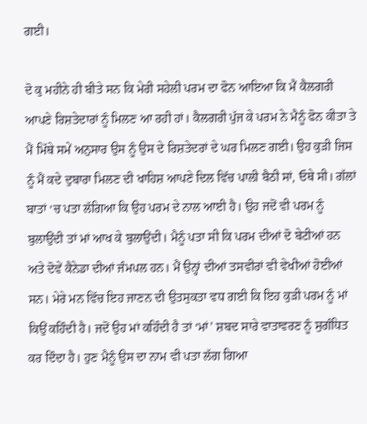ਗਈ।

ਦੋ ਕੁ ਮਹੀਨੇ ਹੀ ਬੀਤੇ ਸਨ ਕਿ ਮੇਰੀ ਸਹੇਲੀ ਪਰਮ ਦਾ ਫੋਨ ਆਇਆ ਕਿ ਮੈਂ ਕੈਲਗਰੀ ਆਪਣੇ ਰਿਸ਼ਤੇਦਾਰਾਂ ਨੂੰ ਮਿਲਣ ਆ ਰਹੀ ਹਾਂ। ਕੈਲਗਰੀ ਪੁੱਜ ਕੇ ਪਰਮ ਨੇ ਮੈਨੂੰ ਫੋਨ ਕੀਤਾ ਤੇ ਮੈਂ ਮਿੱਥੇ ਸਮੇਂ ਅਨੁਸਾਰ ਉਸ ਨੂੰ ਉਸ ਦੇ ਰਿਸ਼ਤੇਦਰਾਂ ਦੇ ਘਰ ਮਿਲਣ ਗਈ। ਉਹ ਕੁੜੀ ਜਿਸ ਨੂੰ ਮੈਂ ਕਦੇ ਦੁਬਾਰਾ ਮਿਲਣ ਦੀ ਖਾਹਿਸ਼ ਆਪਣੇ ਦਿਲ ਵਿੱਚ ਪਾਲੀ ਬੈਠੀ ਸਾਂ, ਓਥੇ ਸੀ। ਗੱਲਾਂ ਬਾਤਾਂ ‘ਚ ਪਤਾ ਲੱਗਿਆ ਕਿ ਉਹ ਪਰਮ ਦੇ ਨਾਲ ਆਈ ਹੈ। ਉਹ ਜਦੋਂ ਵੀ ਪਰਮ ਨੂੰ ਬੁਲਾਉਂਦੀ ਤਾਂ ਮਾਂ ਆਖ ਕੇ ਬੁਲਾਉਂਦੀ। ਮੈਨੂੰ ਪਤਾ ਸੀ ਕਿ ਪਰਮ ਦੀਆਂ ਦੋ ਬੇਟੀਆਂ ਹਨ ਅਤੇ ਦੋਵੇਂ ਕੈਨੇਡਾ ਦੀਆਂ ਜੰਮਪਲ ਹਨ। ਮੈਂ ਉਨ੍ਹਾਂ ਦੀਆਂ ਤਸਵੀਰਾਂ ਵੀ ਵੇਖੀਆਂ ਹੋਈਆਂ ਸਨ। ਮੇਰੇ ਮਨ ਵਿੱਚ ਇਹ ਜਾਣਨ ਦੀ ਉਤਸੁਕਤਾ ਵਧ ਗਈ ਕਿ ਇਹ ਕੁੜੀ ਪਰਮ ਨੂੰ ਮਾਂ ਕਿਉਂ ਕਹਿੰਦੀ ਹੈ। ਜਦੋਂ ਉਹ ਮਾਂ ਕਹਿੰਦੀ ਹੈ ਤਾਂ ‘ਮਾਂ’ ਸ਼ਬਦ ਸਾਰੇ ਵਾਤਾਵਰਣ ਨੂੰ ਸੁਗੰਧਿਤ ਕਰ ਦਿੰਦਾ ਹੈ। ਹੁਣ ਮੈਨੂੰ ਉਸ ਦਾ ਨਾਮ ਵੀ ਪਤਾ ਲੱਗ ਗਿਆ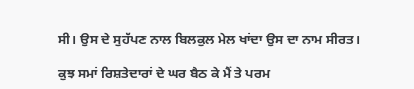ਸੀ। ਉਸ ਦੇ ਸੁਹੱਪਣ ਨਾਲ ਬਿਲਕੁਲ ਮੇਲ ਖਾਂਦਾ ਉਸ ਦਾ ਨਾਮ ਸੀਰਤ।

ਕੁਝ ਸਮਾਂ ਰਿਸ਼ਤੇਦਾਰਾਂ ਦੇ ਘਰ ਬੈਠ ਕੇ ਮੈਂ ਤੇ ਪਰਮ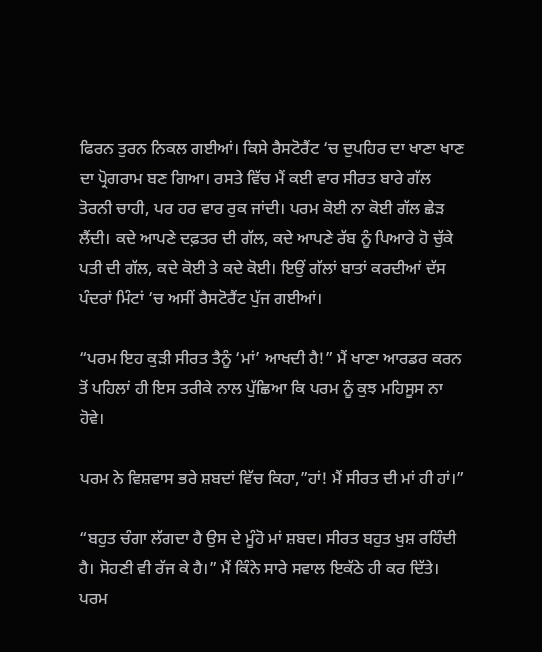ਫਿਰਨ ਤੁਰਨ ਨਿਕਲ ਗਈਆਂ। ਕਿਸੇ ਰੈਸਟੋਰੈਂਟ ‘ਚ ਦੁਪਹਿਰ ਦਾ ਖਾਣਾ ਖਾਣ ਦਾ ਪ੍ਰੋਗਰਾਮ ਬਣ ਗਿਆ। ਰਸਤੇ ਵਿੱਚ ਮੈਂ ਕਈ ਵਾਰ ਸੀਰਤ ਬਾਰੇ ਗੱਲ ਤੋਰਨੀ ਚਾਹੀ, ਪਰ ਹਰ ਵਾਰ ਰੁਕ ਜਾਂਦੀ। ਪਰਮ ਕੋਈ ਨਾ ਕੋਈ ਗੱਲ ਛੇੜ ਲੈਂਦੀ। ਕਦੇ ਆਪਣੇ ਦਫ਼ਤਰ ਦੀ ਗੱਲ, ਕਦੇ ਆਪਣੇ ਰੱਬ ਨੂੰ ਪਿਆਰੇ ਹੋ ਚੁੱਕੇ ਪਤੀ ਦੀ ਗੱਲ, ਕਦੇ ਕੋਈ ਤੇ ਕਦੇ ਕੋਈ। ਇਉਂ ਗੱਲਾਂ ਬਾਤਾਂ ਕਰਦੀਆਂ ਦੱਸ ਪੰਦਰਾਂ ਮਿੰਟਾਂ ‘ਚ ਅਸੀਂ ਰੈਸਟੋਰੈਂਟ ਪੁੱਜ ਗਈਆਂ।

“ਪਰਮ ਇਹ ਕੁੜੀ ਸੀਰਤ ਤੈਨੂੰ ‘ਮਾਂ’ ਆਖਦੀ ਹੈ!” ਮੈਂ ਖਾਣਾ ਆਰਡਰ ਕਰਨ ਤੋਂ ਪਹਿਲਾਂ ਹੀ ਇਸ ਤਰੀਕੇ ਨਾਲ ਪੁੱਛਿਆ ਕਿ ਪਰਮ ਨੂੰ ਕੁਝ ਮਹਿਸੂਸ ਨਾ ਹੋਵੇ।

ਪਰਮ ਨੇ ਵਿਸ਼ਵਾਸ ਭਰੇ ਸ਼ਬਦਾਂ ਵਿੱਚ ਕਿਹਾ,”ਹਾਂ! ਮੈਂ ਸੀਰਤ ਦੀ ਮਾਂ ਹੀ ਹਾਂ।”

“ਬਹੁਤ ਚੰਗਾ ਲੱਗਦਾ ਹੈ ਉਸ ਦੇ ਮੂੰਹੋ ਮਾਂ ਸ਼ਬਦ। ਸੀਰਤ ਬਹੁਤ ਖੁਸ਼ ਰਹਿੰਦੀ ਹੈ। ਸੋਹਣੀ ਵੀ ਰੱਜ ਕੇ ਹੈ।” ਮੈਂ ਕਿੰਨੇ ਸਾਰੇ ਸਵਾਲ ਇਕੱਠੇ ਹੀ ਕਰ ਦਿੱਤੇ। ਪਰਮ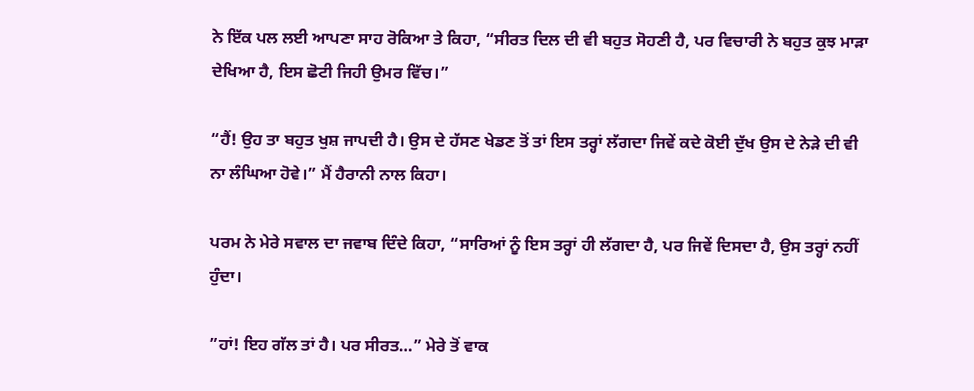ਨੇ ਇੱਕ ਪਲ ਲਈ ਆਪਣਾ ਸਾਹ ਰੋਕਿਆ ਤੇ ਕਿਹਾ, “ਸੀਰਤ ਦਿਲ ਦੀ ਵੀ ਬਹੁਤ ਸੋਹਣੀ ਹੈ, ਪਰ ਵਿਚਾਰੀ ਨੇ ਬਹੁਤ ਕੁਝ ਮਾੜਾ ਦੇਖਿਆ ਹੈ, ਇਸ ਛੋਟੀ ਜਿਹੀ ਉਮਰ ਵਿੱਚ।”

“ਹੈਂ! ਉਹ ਤਾ ਬਹੁਤ ਖੁਸ਼ ਜਾਪਦੀ ਹੈ। ਉਸ ਦੇ ਹੱਸਣ ਖੇਡਣ ਤੋਂ ਤਾਂ ਇਸ ਤਰ੍ਹਾਂ ਲੱਗਦਾ ਜਿਵੇਂ ਕਦੇ ਕੋਈ ਦੁੱਖ ਉਸ ਦੇ ਨੇੜੇ ਦੀ ਵੀ ਨਾ ਲੰਘਿਆ ਹੋਵੇ।” ਮੈਂ ਹੈਰਾਨੀ ਨਾਲ ਕਿਹਾ।

ਪਰਮ ਨੇ ਮੇਰੇ ਸਵਾਲ ਦਾ ਜਵਾਬ ਦਿੰਦੇ ਕਿਹਾ, “ਸਾਰਿਆਂ ਨੂੰ ਇਸ ਤਰ੍ਹਾਂ ਹੀ ਲੱਗਦਾ ਹੈ, ਪਰ ਜਿਵੇਂ ਦਿਸਦਾ ਹੈ, ਉਸ ਤਰ੍ਹਾਂ ਨਹੀਂ ਹੁੰਦਾ।

”ਹਾਂ! ਇਹ ਗੱਲ ਤਾਂ ਹੈ। ਪਰ ਸੀਰਤ…” ਮੇਰੇ ਤੋਂ ਵਾਕ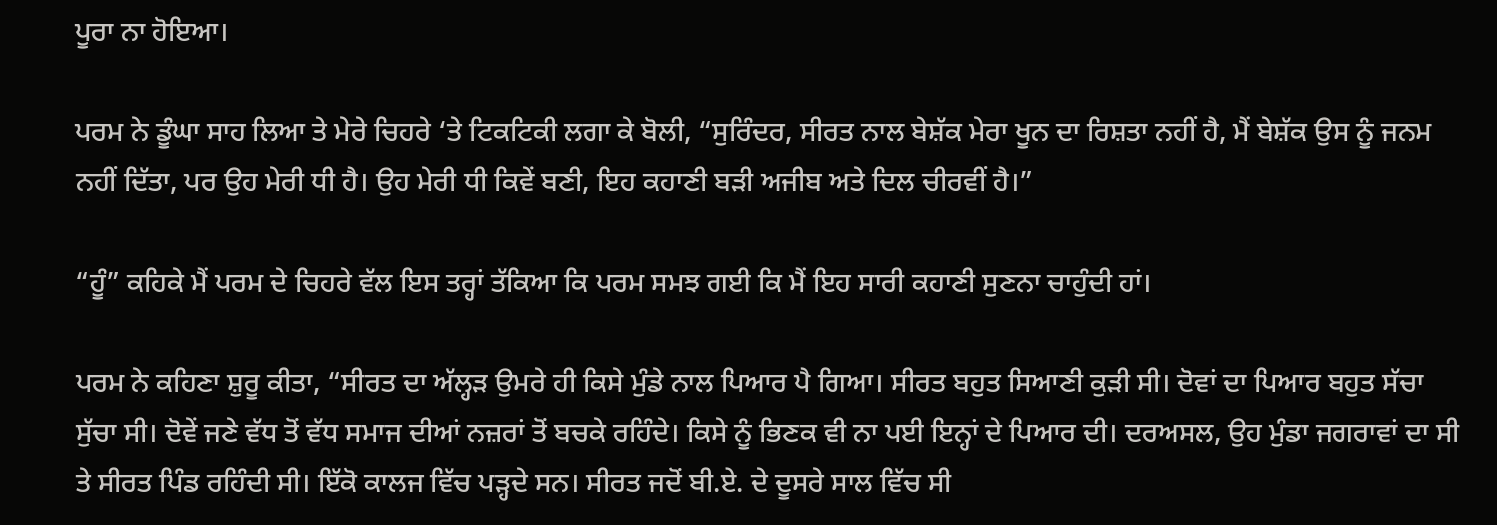ਪੂਰਾ ਨਾ ਹੋਇਆ।

ਪਰਮ ਨੇ ਡੂੰਘਾ ਸਾਹ ਲਿਆ ਤੇ ਮੇਰੇ ਚਿਹਰੇ ‘ਤੇ ਟਿਕਟਿਕੀ ਲਗਾ ਕੇ ਬੋਲੀ, “ਸੁਰਿੰਦਰ, ਸੀਰਤ ਨਾਲ ਬੇਸ਼ੱਕ ਮੇਰਾ ਖੂਨ ਦਾ ਰਿਸ਼ਤਾ ਨਹੀਂ ਹੈ, ਮੈਂ ਬੇਸ਼ੱਕ ਉਸ ਨੂੰ ਜਨਮ ਨਹੀਂ ਦਿੱਤਾ, ਪਰ ਉਹ ਮੇਰੀ ਧੀ ਹੈ। ਉਹ ਮੇਰੀ ਧੀ ਕਿਵੇਂ ਬਣੀ, ਇਹ ਕਹਾਣੀ ਬੜੀ ਅਜੀਬ ਅਤੇ ਦਿਲ ਚੀਰਵੀਂ ਹੈ।”

“ਹੂੰ” ਕਹਿਕੇ ਮੈਂ ਪਰਮ ਦੇ ਚਿਹਰੇ ਵੱਲ ਇਸ ਤਰ੍ਹਾਂ ਤੱਕਿਆ ਕਿ ਪਰਮ ਸਮਝ ਗਈ ਕਿ ਮੈਂ ਇਹ ਸਾਰੀ ਕਹਾਣੀ ਸੁਣਨਾ ਚਾਹੁੰਦੀ ਹਾਂ।

ਪਰਮ ਨੇ ਕਹਿਣਾ ਸ਼ੁਰੂ ਕੀਤਾ, “ਸੀਰਤ ਦਾ ਅੱਲ੍ਹੜ ਉਮਰੇ ਹੀ ਕਿਸੇ ਮੁੰਡੇ ਨਾਲ ਪਿਆਰ ਪੈ ਗਿਆ। ਸੀਰਤ ਬਹੁਤ ਸਿਆਣੀ ਕੁੜੀ ਸੀ। ਦੋਵਾਂ ਦਾ ਪਿਆਰ ਬਹੁਤ ਸੱਚਾ ਸੁੱਚਾ ਸੀ। ਦੋਵੇਂ ਜਣੇ ਵੱਧ ਤੋਂ ਵੱਧ ਸਮਾਜ ਦੀਆਂ ਨਜ਼ਰਾਂ ਤੋਂ ਬਚਕੇ ਰਹਿੰਦੇ। ਕਿਸੇ ਨੂੰ ਭਿਣਕ ਵੀ ਨਾ ਪਈ ਇਨ੍ਹਾਂ ਦੇ ਪਿਆਰ ਦੀ। ਦਰਅਸਲ, ਉਹ ਮੁੰਡਾ ਜਗਰਾਵਾਂ ਦਾ ਸੀ ਤੇ ਸੀਰਤ ਪਿੰਡ ਰਹਿੰਦੀ ਸੀ। ਇੱਕੋ ਕਾਲਜ ਵਿੱਚ ਪੜ੍ਹਦੇ ਸਨ। ਸੀਰਤ ਜਦੋਂ ਬੀ.ਏ. ਦੇ ਦੂਸਰੇ ਸਾਲ ਵਿੱਚ ਸੀ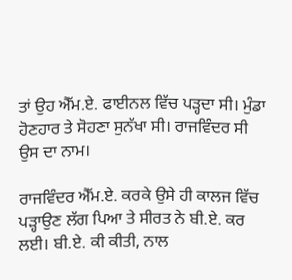ਤਾਂ ਉਹ ਐੱਮ.ਏ. ਫਾਈਨਲ ਵਿੱਚ ਪੜ੍ਹਦਾ ਸੀ। ਮੁੰਡਾ ਹੋਣਹਾਰ ਤੇ ਸੋਹਣਾ ਸੁਨੱਖਾ ਸੀ। ਰਾਜਵਿੰਦਰ ਸੀ ਉਸ ਦਾ ਨਾਮ।

ਰਾਜਵਿੰਦਰ ਐੱਮ.ਏ. ਕਰਕੇ ਉਸੇ ਹੀ ਕਾਲਜ ਵਿੱਚ ਪੜ੍ਹਾਉਣ ਲੱਗ ਪਿਆ ਤੇ ਸੀਰਤ ਨੇ ਬੀ.ਏ. ਕਰ ਲਈ। ਬੀ.ਏ. ਕੀ ਕੀਤੀ, ਨਾਲ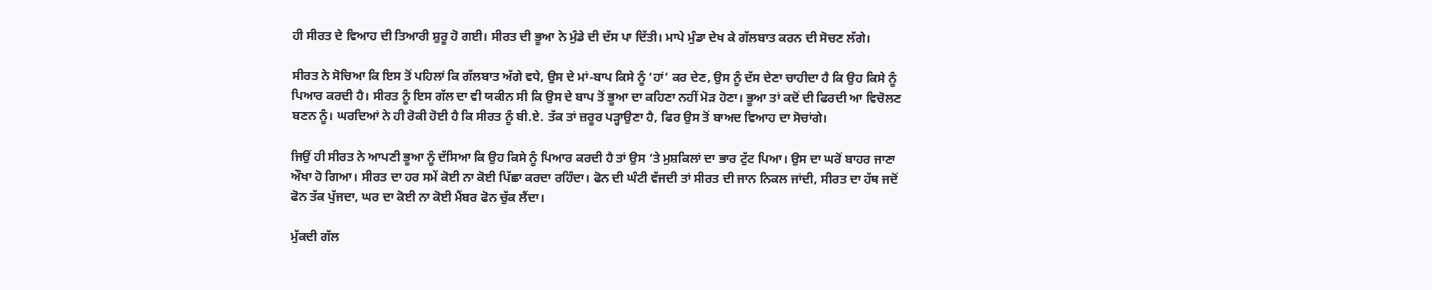ਹੀ ਸੀਰਤ ਦੇ ਵਿਆਹ ਦੀ ਤਿਆਰੀ ਸ਼ੁਰੂ ਹੋ ਗਈ। ਸੀਰਤ ਦੀ ਭੂਆ ਨੇ ਮੁੰਡੇ ਦੀ ਦੱਸ ਪਾ ਦਿੱਤੀ। ਮਾਪੇ ਮੁੰਡਾ ਦੇਖ ਕੇ ਗੱਲਬਾਤ ਕਰਨ ਦੀ ਸੋਚਣ ਲੱਗੇ।

ਸੀਰਤ ਨੇ ਸੋਚਿਆ ਕਿ ਇਸ ਤੋਂ ਪਹਿਲਾਂ ਕਿ ਗੱਲਬਾਤ ਅੱਗੇ ਵਧੇ, ਉਸ ਦੇ ਮਾਂ-ਬਾਪ ਕਿਸੇ ਨੂੰ ‘ਹਾਂ’ ਕਰ ਦੇਣ, ਉਸ ਨੂੰ ਦੱਸ ਦੇਣਾ ਚਾਹੀਦਾ ਹੈ ਕਿ ਉਹ ਕਿਸੇ ਨੂੰ ਪਿਆਰ ਕਰਦੀ ਹੈ। ਸੀਰਤ ਨੂੰ ਇਸ ਗੱਲ ਦਾ ਵੀ ਯਕੀਨ ਸੀ ਕਿ ਉਸ ਦੇ ਬਾਪ ਤੋਂ ਭੂਆ ਦਾ ਕਹਿਣਾ ਨਹੀਂ ਮੋੜ ਹੋਣਾ। ਭੂਆ ਤਾਂ ਕਦੋਂ ਦੀ ਫਿਰਦੀ ਆ ਵਿਚੋਲਣ ਬਣਨ ਨੂੰ। ਘਰਦਿਆਂ ਨੇ ਹੀ ਰੋਕੀ ਹੋਈ ਹੈ ਕਿ ਸੀਰਤ ਨੂੰ ਬੀ.ਏ. ਤੱਕ ਤਾਂ ਜ਼ਰੂਰ ਪੜ੍ਹਾਉਣਾ ਹੈ, ਫਿਰ ਉਸ ਤੋਂ ਬਾਅਦ ਵਿਆਹ ਦਾ ਸੋਚਾਂਗੇ।

ਜਿਉਂ ਹੀ ਸੀਰਤ ਨੇ ਆਪਣੀ ਭੂਆ ਨੂੰ ਦੱਸਿਆ ਕਿ ਉਹ ਕਿਸੇ ਨੂੰ ਪਿਆਰ ਕਰਦੀ ਹੈ ਤਾਂ ਉਸ ‘ਤੇ ਮੁਸ਼ਕਿਲਾਂ ਦਾ ਭਾਰ ਟੁੱਟ ਪਿਆ। ਉਸ ਦਾ ਘਰੋਂ ਬਾਹਰ ਜਾਣਾ ਔਖਾ ਹੋ ਗਿਆ। ਸੀਰਤ ਦਾ ਹਰ ਸਮੇਂ ਕੋਈ ਨਾ ਕੋਈ ਪਿੱਛਾ ਕਰਦਾ ਰਹਿੰਦਾ। ਫੋਨ ਦੀ ਘੰਟੀ ਵੱਜਦੀ ਤਾਂ ਸੀਰਤ ਦੀ ਜਾਨ ਨਿਕਲ ਜਾਂਦੀ, ਸੀਰਤ ਦਾ ਹੱਥ ਜਦੋਂ ਫੋਨ ਤੱਕ ਪੁੱਜਦਾ, ਘਰ ਦਾ ਕੋਈ ਨਾ ਕੋਈ ਮੈਂਬਰ ਫੋਨ ਚੁੱਕ ਲੈਂਦਾ।

ਮੁੱਕਦੀ ਗੱਲ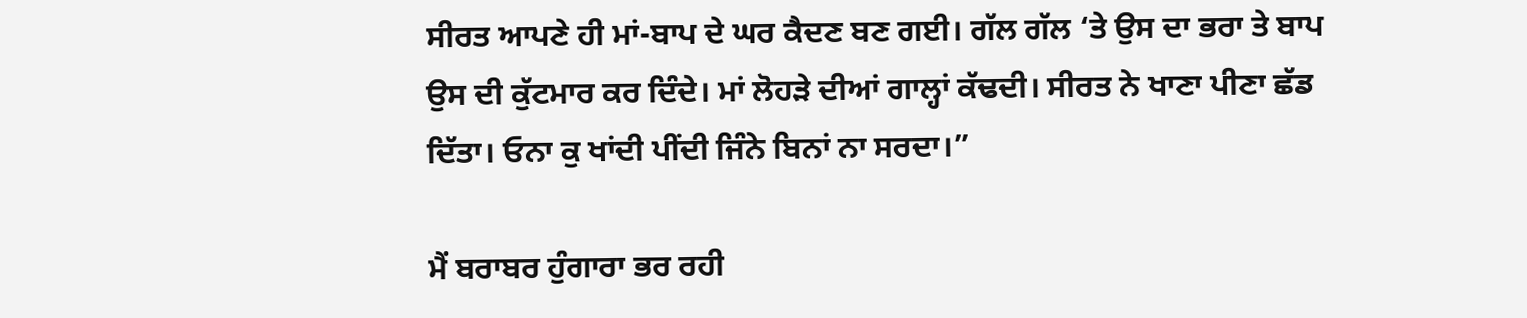ਸੀਰਤ ਆਪਣੇ ਹੀ ਮਾਂ-ਬਾਪ ਦੇ ਘਰ ਕੈਦਣ ਬਣ ਗਈ। ਗੱਲ ਗੱਲ ‘ਤੇ ਉਸ ਦਾ ਭਰਾ ਤੇ ਬਾਪ ਉਸ ਦੀ ਕੁੱਟਮਾਰ ਕਰ ਦਿੰਦੇ। ਮਾਂ ਲੋਹੜੇ ਦੀਆਂ ਗਾਲ੍ਹਾਂ ਕੱਢਦੀ। ਸੀਰਤ ਨੇ ਖਾਣਾ ਪੀਣਾ ਛੱਡ ਦਿੱਤਾ। ਓਨਾ ਕੁ ਖਾਂਦੀ ਪੀਂਦੀ ਜਿੰਨੇ ਬਿਨਾਂ ਨਾ ਸਰਦਾ।”

ਮੈਂ ਬਰਾਬਰ ਹੁੰਗਾਰਾ ਭਰ ਰਹੀ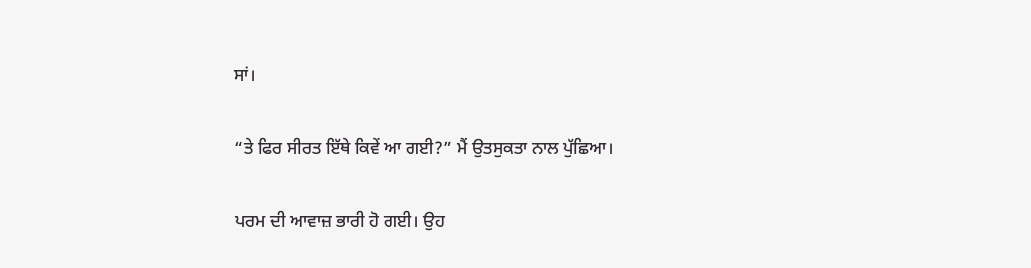ਸਾਂ।

“ਤੇ ਫਿਰ ਸੀਰਤ ਇੱਥੇ ਕਿਵੇਂ ਆ ਗਈ?” ਮੈਂ ਉਤਸੁਕਤਾ ਨਾਲ ਪੁੱਛਿਆ।

ਪਰਮ ਦੀ ਆਵਾਜ਼ ਭਾਰੀ ਹੋ ਗਈ। ਉਹ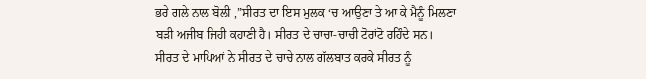ਭਰੇ ਗਲੇ ਨਾਲ ਬੋਲੀ ,”ਸੀਰਤ ਦਾ ਇਸ ਮੁਲਕ ‘ਚ ਆਉਣਾ ਤੇ ਆ ਕੇ ਮੈਨੂੰ ਮਿਲਣਾ ਬੜੀ ਅਜੀਬ ਜਿਹੀ ਕਹਾਣੀ ਹੈ। ਸੀਰਤ ਦੇ ਚਾਚਾ-ਚਾਚੀ ਟੋਰਾਂਟੋ ਰਹਿੰਦੇ ਸਨ। ਸੀਰਤ ਦੇ ਮਾਪਿਆਂ ਨੇ ਸੀਰਤ ਦੇ ਚਾਚੇ ਨਾਲ ਗੱਲਬਾਤ ਕਰਕੇ ਸੀਰਤ ਨੂੰ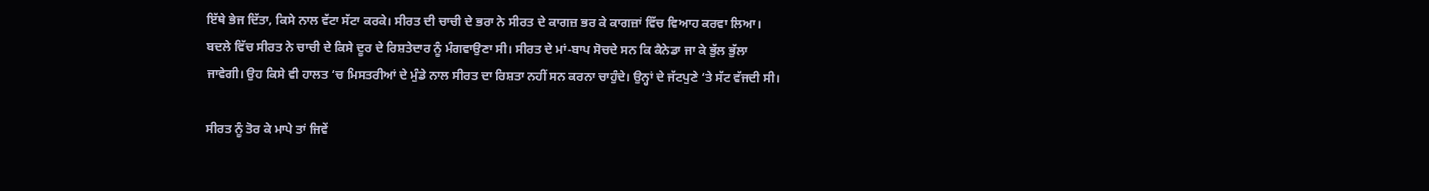ਇੱਥੇ ਭੇਜ ਦਿੱਤਾ, ਕਿਸੇ ਨਾਲ ਵੱਟਾ ਸੱਟਾ ਕਰਕੇ। ਸੀਰਤ ਦੀ ਚਾਚੀ ਦੇ ਭਰਾ ਨੇ ਸੀਰਤ ਦੇ ਕਾਗਜ਼ ਭਰ ਕੇ ਕਾਗਜ਼ਾਂ ਵਿੱਚ ਵਿਆਹ ਕਰਵਾ ਲਿਆ। ਬਦਲੇ ਵਿੱਚ ਸੀਰਤ ਨੇ ਚਾਚੀ ਦੇ ਕਿਸੇ ਦੂਰ ਦੇ ਰਿਸ਼ਤੇਦਾਰ ਨੂੰ ਮੰਗਵਾਉਣਾ ਸੀ। ਸੀਰਤ ਦੇ ਮਾਂ-ਬਾਪ ਸੋਚਦੇ ਸਨ ਕਿ ਕੈਨੇਡਾ ਜਾ ਕੇ ਭੁੱਲ ਭੁੱਲਾ ਜਾਵੇਗੀ। ਉਹ ਕਿਸੇ ਵੀ ਹਾਲਤ ‘ਚ ਮਿਸਤਰੀਆਂ ਦੇ ਮੁੰਡੇ ਨਾਲ ਸੀਰਤ ਦਾ ਰਿਸ਼ਤਾ ਨਹੀਂ ਸਨ ਕਰਨਾ ਚਾਹੁੰਦੇ। ਉਨ੍ਹਾਂ ਦੇ ਜੱਟਪੁਣੇ ‘ਤੇ ਸੱਟ ਵੱਜਦੀ ਸੀ।

ਸੀਰਤ ਨੂੰ ਤੋਰ ਕੇ ਮਾਪੇ ਤਾਂ ਜਿਵੇਂ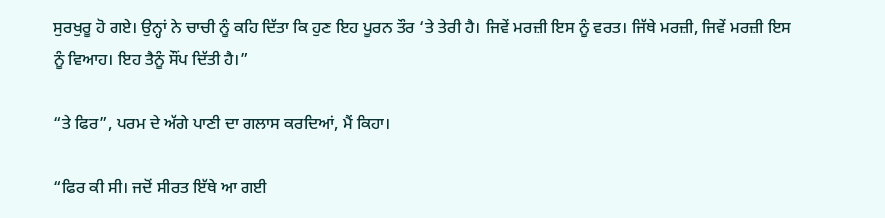ਸੁਰਖੁਰੂ ਹੋ ਗਏ। ਉਨ੍ਹਾਂ ਨੇ ਚਾਚੀ ਨੂੰ ਕਹਿ ਦਿੱਤਾ ਕਿ ਹੁਣ ਇਹ ਪੂਰਨ ਤੌਰ ‘ਤੇ ਤੇਰੀ ਹੈ। ਜਿਵੇਂ ਮਰਜ਼ੀ ਇਸ ਨੂੰ ਵਰਤ। ਜਿੱਥੇ ਮਰਜ਼ੀ, ਜਿਵੇਂ ਮਰਜ਼ੀ ਇਸ ਨੂੰ ਵਿਆਹ। ਇਹ ਤੈਨੂੰ ਸੌਂਪ ਦਿੱਤੀ ਹੈ।”

“ਤੇ ਫਿਰ”, ਪਰਮ ਦੇ ਅੱਗੇ ਪਾਣੀ ਦਾ ਗਲਾਸ ਕਰਦਿਆਂ, ਮੈਂ ਕਿਹਾ।

“ਫਿਰ ਕੀ ਸੀ। ਜਦੋਂ ਸੀਰਤ ਇੱਥੇ ਆ ਗਈ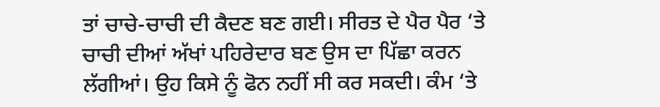ਤਾਂ ਚਾਚੇ-ਚਾਚੀ ਦੀ ਕੈਦਣ ਬਣ ਗਈ। ਸੀਰਤ ਦੇ ਪੈਰ ਪੈਰ ‘ਤੇ ਚਾਚੀ ਦੀਆਂ ਅੱਖਾਂ ਪਹਿਰੇਦਾਰ ਬਣ ਉਸ ਦਾ ਪਿੱਛਾ ਕਰਨ ਲੱਗੀਆਂ। ਉਹ ਕਿਸੇ ਨੂੰ ਫੋਨ ਨਹੀਂ ਸੀ ਕਰ ਸਕਦੀ। ਕੰਮ ‘ਤੇ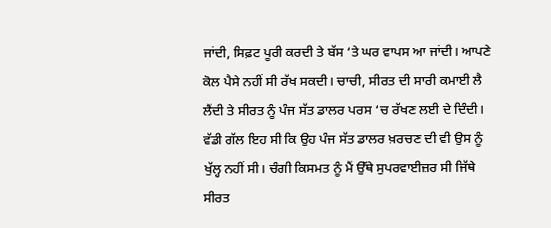ਜਾਂਦੀ, ਸਿਫ਼ਟ ਪੂਰੀ ਕਰਦੀ ਤੇ ਬੱਸ ‘ਤੇ ਘਰ ਵਾਪਸ ਆ ਜਾਂਦੀ। ਆਪਣੇ ਕੋਲ ਪੈਸੇ ਨਹੀਂ ਸੀ ਰੱਖ ਸਕਦੀ। ਚਾਚੀ, ਸੀਰਤ ਦੀ ਸਾਰੀ ਕਮਾਈ ਲੈ ਲੈਂਦੀ ਤੇ ਸੀਰਤ ਨੂੰ ਪੰਜ ਸੱਤ ਡਾਲਰ ਪਰਸ ‘ਚ ਰੱਖਣ ਲਈ ਦੇ ਦਿੰਦੀ। ਵੱਡੀ ਗੱਲ ਇਹ ਸੀ ਕਿ ਉਹ ਪੰਜ ਸੱਤ ਡਾਲਰ ਖ਼ਰਚਣ ਦੀ ਵੀ ਉਸ ਨੂੰ ਖੁੱਲ੍ਹ ਨਹੀਂ ਸੀ। ਚੰਗੀ ਕਿਸਮਤ ਨੂੰ ਮੈਂ ਉੱਥੇ ਸੁਪਰਵਾਈਜ਼ਰ ਸੀ ਜਿੱਥੇ ਸੀਰਤ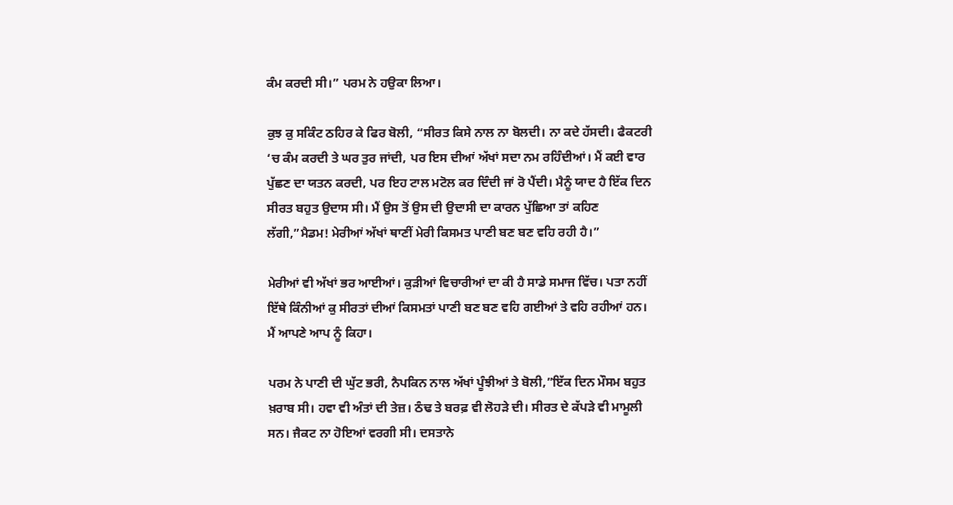ਕੰਮ ਕਰਦੀ ਸੀ।” ਪਰਮ ਨੇ ਹਉਕਾ ਲਿਆ।

ਕੁਝ ਕੁ ਸਕਿੰਟ ਠਹਿਰ ਕੇ ਫਿਰ ਬੋਲੀ, “ਸੀਰਤ ਕਿਸੇ ਨਾਲ ਨਾ ਬੋਲਦੀ। ਨਾ ਕਦੇ ਹੱਸਦੀ। ਫੈਕਟਰੀ ‘ਚ ਕੰਮ ਕਰਦੀ ਤੇ ਘਰ ਤੁਰ ਜਾਂਦੀ, ਪਰ ਇਸ ਦੀਆਂ ਅੱਖਾਂ ਸਦਾ ਨਮ ਰਹਿੰਦੀਆਂ। ਮੈਂ ਕਈ ਵਾਰ ਪੁੱਛਣ ਦਾ ਯਤਨ ਕਰਦੀ, ਪਰ ਇਹ ਟਾਲ ਮਟੋਲ ਕਰ ਦਿੰਦੀ ਜਾਂ ਰੋ ਪੈਂਦੀ। ਮੈਨੂੰ ਯਾਦ ਹੈ ਇੱਕ ਦਿਨ ਸੀਰਤ ਬਹੁਤ ਉਦਾਸ ਸੀ। ਮੈਂ ਉਸ ਤੋਂ ਉਸ ਦੀ ਉਦਾਸੀ ਦਾ ਕਾਰਨ ਪੁੱਛਿਆ ਤਾਂ ਕਹਿਣ ਲੱਗੀ,”ਮੈਡਮ! ਮੇਰੀਆਂ ਅੱਖਾਂ ਥਾਣੀਂ ਮੇਰੀ ਕਿਸਮਤ ਪਾਣੀ ਬਣ ਬਣ ਵਹਿ ਰਹੀ ਹੈ।”

ਮੇਰੀਆਂ ਵੀ ਅੱਖਾਂ ਭਰ ਆਈਆਂ। ਕੁੜੀਆਂ ਵਿਚਾਰੀਆਂ ਦਾ ਕੀ ਹੈ ਸਾਡੇ ਸਮਾਜ ਵਿੱਚ। ਪਤਾ ਨਹੀਂ ਇੱਥੇ ਕਿੰਨੀਆਂ ਕੁ ਸੀਰਤਾਂ ਦੀਆਂ ਕਿਸਮਤਾਂ ਪਾਣੀ ਬਣ ਬਣ ਵਹਿ ਗਈਆਂ ਤੇ ਵਹਿ ਰਹੀਆਂ ਹਨ। ਮੈਂ ਆਪਣੇ ਆਪ ਨੂੰ ਕਿਹਾ।

ਪਰਮ ਨੇ ਪਾਣੀ ਦੀ ਘੁੱਟ ਭਰੀ, ਨੈਪਕਿਨ ਨਾਲ ਅੱਖਾਂ ਪੂੰਝੀਆਂ ਤੇ ਬੋਲੀ,”ਇੱਕ ਦਿਨ ਮੌਸਮ ਬਹੁਤ ਖ਼ਰਾਬ ਸੀ। ਹਵਾ ਵੀ ਅੰਤਾਂ ਦੀ ਤੇਜ਼। ਠੰਢ ਤੇ ਬਰਫ਼ ਵੀ ਲੋਹੜੇ ਦੀ। ਸੀਰਤ ਦੇ ਕੱਪੜੇ ਵੀ ਮਾਮੂਲੀ ਸਨ। ਜੈਕਟ ਨਾ ਹੋਇਆਂ ਵਰਗੀ ਸੀ। ਦਸਤਾਨੇ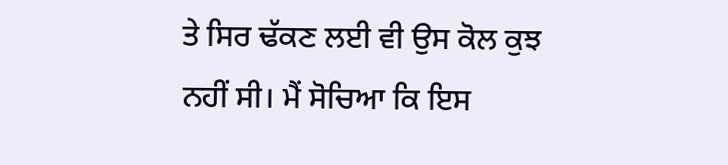ਤੇ ਸਿਰ ਢੱਕਣ ਲਈ ਵੀ ਉਸ ਕੋਲ ਕੁਝ ਨਹੀਂ ਸੀ। ਮੈਂ ਸੋਚਿਆ ਕਿ ਇਸ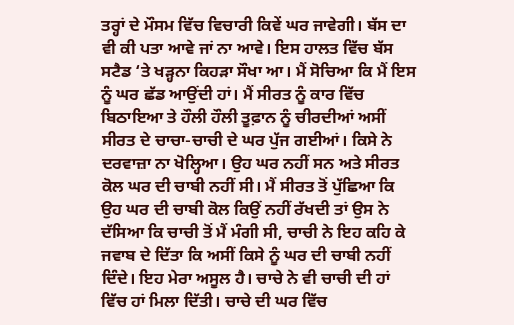ਤਰ੍ਹਾਂ ਦੇ ਮੌਸਮ ਵਿੱਚ ਵਿਚਾਰੀ ਕਿਵੇਂ ਘਰ ਜਾਵੇਗੀ। ਬੱਸ ਦਾ ਵੀ ਕੀ ਪਤਾ ਆਵੇ ਜਾਂ ਨਾ ਆਵੇ। ਇਸ ਹਾਲਤ ਵਿੱਚ ਬੱਸ ਸਟੈਡ ‘ਤੇ ਖੜ੍ਹਨਾ ਕਿਹੜਾ ਸੌਖਾ ਆ। ਮੈਂ ਸੋਚਿਆ ਕਿ ਮੈਂ ਇਸ ਨੂੰ ਘਰ ਛੱਡ ਆਉਂਦੀ ਹਾਂ। ਮੈਂ ਸੀਰਤ ਨੂੰ ਕਾਰ ਵਿੱਚ ਬਿਠਾਇਆ ਤੇ ਹੌਲੀ ਹੌਲੀ ਤੂਫ਼ਾਨ ਨੂੰ ਚੀਰਦੀਆਂ ਅਸੀਂ ਸੀਰਤ ਦੇ ਚਾਚਾ-ਚਾਚੀ ਦੇ ਘਰ ਪੁੱਜ ਗਈਆਂ। ਕਿਸੇ ਨੇ ਦਰਵਾਜ਼ਾ ਨਾ ਖੋਲ੍ਹਿਆ। ਉਹ ਘਰ ਨਹੀਂ ਸਨ ਅਤੇ ਸੀਰਤ ਕੋਲ ਘਰ ਦੀ ਚਾਬੀ ਨਹੀਂ ਸੀ। ਮੈਂ ਸੀਰਤ ਤੋਂ ਪੁੱਛਿਆ ਕਿ ਉਹ ਘਰ ਦੀ ਚਾਬੀ ਕੋਲ ਕਿਉਂ ਨਹੀਂ ਰੱਖਦੀ ਤਾਂ ਉਸ ਨੇ ਦੱਸਿਆ ਕਿ ਚਾਚੀ ਤੋਂ ਮੈਂ ਮੰਗੀ ਸੀ, ਚਾਚੀ ਨੇ ਇਹ ਕਹਿ ਕੇ ਜਵਾਬ ਦੇ ਦਿੱਤਾ ਕਿ ਅਸੀਂ ਕਿਸੇ ਨੂੰ ਘਰ ਦੀ ਚਾਬੀ ਨਹੀਂ ਦਿੰਦੇ। ਇਹ ਮੇਰਾ ਅਸੂਲ ਹੈ। ਚਾਚੇ ਨੇ ਵੀ ਚਾਚੀ ਦੀ ਹਾਂ ਵਿੱਚ ਹਾਂ ਮਿਲਾ ਦਿੱਤੀ। ਚਾਚੇ ਦੀ ਘਰ ਵਿੱਚ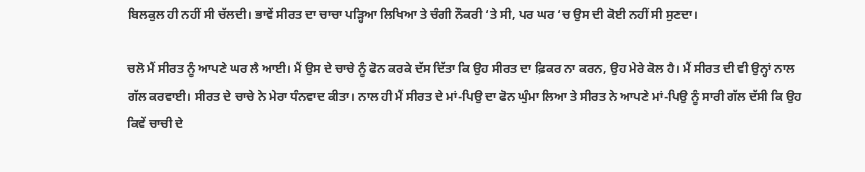ਬਿਲਕੁਲ ਹੀ ਨਹੀਂ ਸੀ ਚੱਲਦੀ। ਭਾਵੇਂ ਸੀਰਤ ਦਾ ਚਾਚਾ ਪੜ੍ਹਿਆ ਲਿਖਿਆ ਤੇ ਚੰਗੀ ਨੌਕਰੀ ‘ਤੇ ਸੀ, ਪਰ ਘਰ ‘ਚ ਉਸ ਦੀ ਕੋਈ ਨਹੀਂ ਸੀ ਸੁਣਦਾ।

ਚਲੋ ਮੈਂ ਸੀਰਤ ਨੂੰ ਆਪਣੇ ਘਰ ਲੈ ਆਈ। ਮੈਂ ਉਸ ਦੇ ਚਾਚੇ ਨੂੰ ਫੋਨ ਕਰਕੇ ਦੱਸ ਦਿੱਤਾ ਕਿ ਉਹ ਸੀਰਤ ਦਾ ਫ਼ਿਕਰ ਨਾ ਕਰਨ, ਉਹ ਮੇਰੇ ਕੋਲ ਹੈ। ਮੈਂ ਸੀਰਤ ਦੀ ਵੀ ਉਨ੍ਹਾਂ ਨਾਲ ਗੱਲ ਕਰਵਾਈ। ਸੀਰਤ ਦੇ ਚਾਚੇ ਨੇ ਮੇਰਾ ਧੰਨਵਾਦ ਕੀਤਾ। ਨਾਲ ਹੀ ਮੈਂ ਸੀਰਤ ਦੇ ਮਾਂ-ਪਿਉ ਦਾ ਫੋਨ ਘੁੰਮਾ ਲਿਆ ਤੇ ਸੀਰਤ ਨੇ ਆਪਣੇ ਮਾਂ-ਪਿਉ ਨੂੰ ਸਾਰੀ ਗੱਲ ਦੱਸੀ ਕਿ ਉਹ ਕਿਵੇਂ ਚਾਚੀ ਦੇ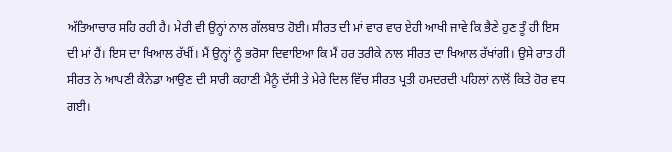ਅੱਤਿਆਚਾਰ ਸਹਿ ਰਹੀ ਹੈ। ਮੇਰੀ ਵੀ ਉਨ੍ਹਾਂ ਨਾਲ ਗੱਲਬਾਤ ਹੋਈ। ਸੀਰਤ ਦੀ ਮਾਂ ਵਾਰ ਵਾਰ ਏਹੀ ਆਖੀ ਜਾਵੇ ਕਿ ਭੈਣੇ ਹੁਣ ਤੂੰ ਹੀ ਇਸ ਦੀ ਮਾਂ ਹੈਂ। ਇਸ ਦਾ ਖਿਆਲ ਰੱਖੀਂ। ਮੈਂ ਉਨ੍ਹਾਂ ਨੂੰ ਭਰੋਸਾ ਦਿਵਾਇਆ ਕਿ ਮੈਂ ਹਰ ਤਰੀਕੇ ਨਾਲ ਸੀਰਤ ਦਾ ਖਿਆਲ ਰੱਖਾਂਗੀ। ਉਸੇ ਰਾਤ ਹੀ ਸੀਰਤ ਨੇ ਆਪਣੀ ਕੈਨੇਡਾ ਆਉਣ ਦੀ ਸਾਰੀ ਕਹਾਣੀ ਮੈਨੂੰ ਦੱਸੀ ਤੇ ਮੇਰੇ ਦਿਲ ਵਿੱਚ ਸੀਰਤ ਪ੍ਰਤੀ ਹਮਦਰਦੀ ਪਹਿਲਾਂ ਨਾਲੋਂ ਕਿਤੇ ਹੋਰ ਵਧ ਗਈ।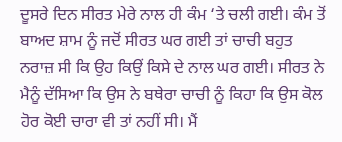ਦੂਸਰੇ ਦਿਨ ਸੀਰਤ ਮੇਰੇ ਨਾਲ ਹੀ ਕੰਮ ‘ਤੇ ਚਲੀ ਗਈ। ਕੰਮ ਤੋਂ ਬਾਅਦ ਸ਼ਾਮ ਨੂੰ ਜਦੋਂ ਸੀਰਤ ਘਰ ਗਈ ਤਾਂ ਚਾਚੀ ਬਹੁਤ ਨਰਾਜ਼ ਸੀ ਕਿ ਉਹ ਕਿਉਂ ਕਿਸੇ ਦੇ ਨਾਲ ਘਰ ਗਈ। ਸੀਰਤ ਨੇ ਮੈਨੂੰ ਦੱਸਿਆ ਕਿ ਉਸ ਨੇ ਬਥੇਰਾ ਚਾਚੀ ਨੂੰ ਕਿਹਾ ਕਿ ਉਸ ਕੋਲ ਹੋਰ ਕੋਈ ਚਾਰਾ ਵੀ ਤਾਂ ਨਹੀਂ ਸੀ। ਮੈਂ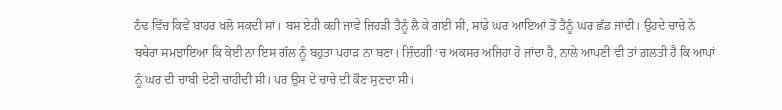ਠੰਢ ਵਿੱਚ ਕਿਵੇਂ ਬਾਹਰ ਖਲੋ ਸਕਦੀ ਸਾਂ। ਬਸ ਏਹੀ ਕਹੀ ਜਾਵੇ ਜਿਹੜੀ ਤੈਨੂੰ ਲੈ ਕੇ ਗਈ ਸੀ, ਸਾਡੇ ਘਰ ਆਇਆਂ ਤੋਂ ਤੈਨੂੰ ਘਰ ਛੱਡ ਜਾਂਦੀ। ਉਹਦੇ ਚਾਚੇ ਨੇ ਬਥੇਰਾ ਸਮਝਾਇਆ ਕਿ ਕੋਈ ਨਾ ਇਸ ਗੱਲ ਨੂੰ ਬਹੁਤਾ ਪਹਾੜ ਨਾ ਬਣਾ। ਜ਼ਿੰਦਗੀ ‘ਚ ਅਕਸਰ ਅਜਿਹਾ ਹੋ ਜਾਂਦਾ ਹੈ, ਨਾਲੇ ਆਪਣੀ ਵੀ ਤਾਂ ਗ਼ਲਤੀ ਹੈ ਕਿ ਆਪਾਂ ਨੂੰ ਘਰ ਦੀ ਚਾਬੀ ਦੇਣੀ ਚਾਹੀਦੀ ਸੀ। ਪਰ ਉਸ ਦੇ ਚਾਚੇ ਦੀ ਕੌਣ ਸੁਣਦਾ ਸੀ।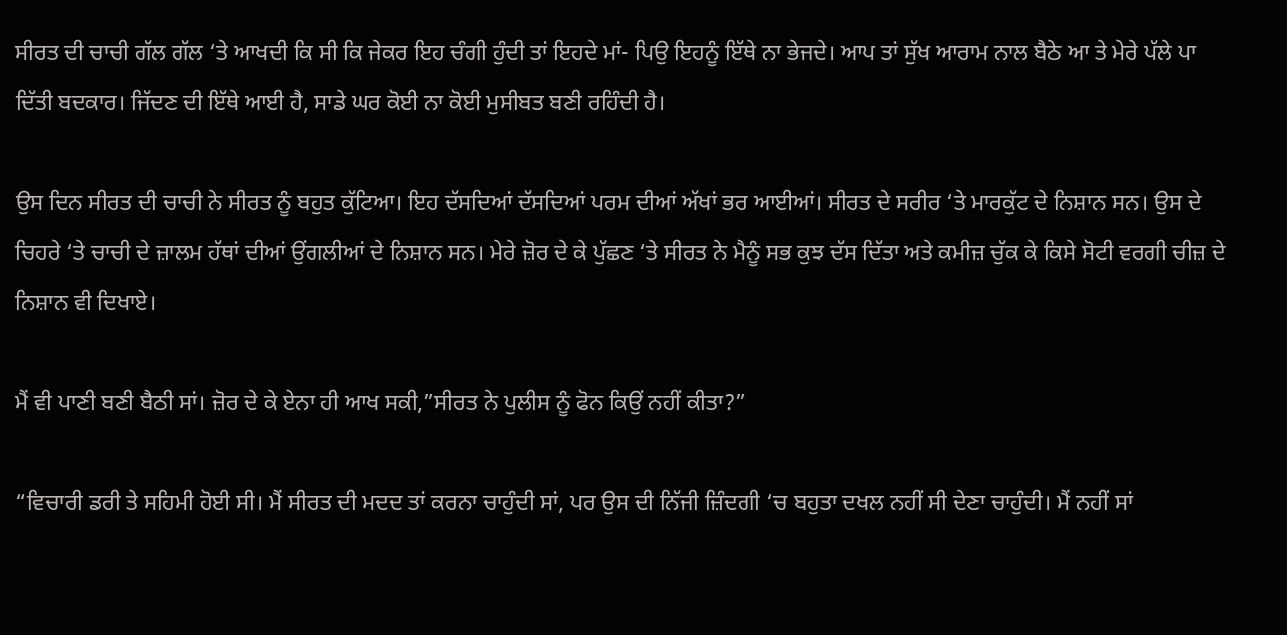ਸੀਰਤ ਦੀ ਚਾਚੀ ਗੱਲ ਗੱਲ ‘ਤੇ ਆਖਦੀ ਕਿ ਸੀ ਕਿ ਜੇਕਰ ਇਹ ਚੰਗੀ ਹੁੰਦੀ ਤਾਂ ਇਹਦੇ ਮਾਂ- ਪਿਉ ਇਹਨੂੰ ਇੱਥੇ ਨਾ ਭੇਜਦੇ। ਆਪ ਤਾਂ ਸੁੱਖ ਆਰਾਮ ਨਾਲ ਬੈਠੇ ਆ ਤੇ ਮੇਰੇ ਪੱਲੇ ਪਾ ਦਿੱਤੀ ਬਦਕਾਰ। ਜਿੱਦਣ ਦੀ ਇੱਥੇ ਆਈ ਹੈ, ਸਾਡੇ ਘਰ ਕੋਈ ਨਾ ਕੋਈ ਮੁਸੀਬਤ ਬਣੀ ਰਹਿੰਦੀ ਹੈ।

ਉਸ ਦਿਨ ਸੀਰਤ ਦੀ ਚਾਚੀ ਨੇ ਸੀਰਤ ਨੂੰ ਬਹੁਤ ਕੁੱਟਿਆ। ਇਹ ਦੱਸਦਿਆਂ ਦੱਸਦਿਆਂ ਪਰਮ ਦੀਆਂ ਅੱਖਾਂ ਭਰ ਆਈਆਂ। ਸੀਰਤ ਦੇ ਸਰੀਰ ‘ਤੇ ਮਾਰਕੁੱਟ ਦੇ ਨਿਸ਼ਾਨ ਸਨ। ਉਸ ਦੇ ਚਿਹਰੇ ‘ਤੇ ਚਾਚੀ ਦੇ ਜ਼ਾਲਮ ਹੱਥਾਂ ਦੀਆਂ ਉਂਗਲੀਆਂ ਦੇ ਨਿਸ਼ਾਨ ਸਨ। ਮੇਰੇ ਜ਼ੋਰ ਦੇ ਕੇ ਪੁੱਛਣ ‘ਤੇ ਸੀਰਤ ਨੇ ਮੈਨੂੰ ਸਭ ਕੁਝ ਦੱਸ ਦਿੱਤਾ ਅਤੇ ਕਮੀਜ਼ ਚੁੱਕ ਕੇ ਕਿਸੇ ਸੋਟੀ ਵਰਗੀ ਚੀਜ਼ ਦੇ ਨਿਸ਼ਾਨ ਵੀ ਦਿਖਾਏ।

ਮੈਂ ਵੀ ਪਾਣੀ ਬਣੀ ਬੈਠੀ ਸਾਂ। ਜ਼ੋਰ ਦੇ ਕੇ ਏਨਾ ਹੀ ਆਖ ਸਕੀ,”ਸੀਰਤ ਨੇ ਪੁਲੀਸ ਨੂੰ ਫੋਨ ਕਿਉਂ ਨਹੀਂ ਕੀਤਾ?”

“ਵਿਚਾਰੀ ਡਰੀ ਤੇ ਸਹਿਮੀ ਹੋਈ ਸੀ। ਮੈਂ ਸੀਰਤ ਦੀ ਮਦਦ ਤਾਂ ਕਰਨਾ ਚਾਹੁੰਦੀ ਸਾਂ, ਪਰ ਉਸ ਦੀ ਨਿੱਜੀ ਜ਼ਿੰਦਗੀ ‘ਚ ਬਹੁਤਾ ਦਖਲ ਨਹੀਂ ਸੀ ਦੇਣਾ ਚਾਹੁੰਦੀ। ਮੈਂ ਨਹੀਂ ਸਾਂ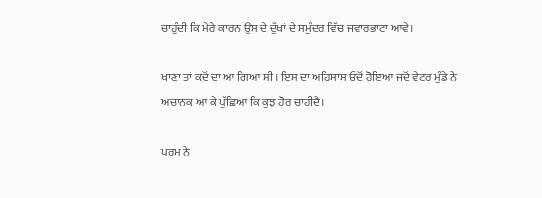ਚਾਹੁੰਦੀ ਕਿ ਮੇਰੇ ਕਾਰਨ ਉਸ ਦੇ ਦੁੱਖਾਂ ਦੇ ਸਮੁੰਦਰ ਵਿੱਚ ਜਵਾਰਭਾਟਾ ਆਵੇ।

ਖਾਣਾ ਤਾਂ ਕਦੋਂ ਦਾ ਆ ਗਿਆ ਸੀ। ਇਸ ਦਾ ਅਹਿਸਾਸ ਓਦੋਂ ਹੋਇਆ ਜਦੋਂ ਵੇਟਰ ਮੁੰਡੇ ਨੇ ਅਚਾਨਕ ਆ ਕੇ ਪੁੱਛਿਆ ਕਿ ਕੁਝ ਹੋਰ ਚਾਹੀਦੈ।

ਪਰਮ ਨੇ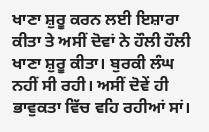ਖਾਣਾ ਸ਼ੁਰੂ ਕਰਨ ਲਈ ਇਸ਼ਾਰਾ ਕੀਤਾ ਤੇ ਅਸੀਂ ਦੋਵਾਂ ਨੇ ਹੌਲੀ ਹੌਲੀ ਖਾਣਾ ਸ਼ੁਰੂ ਕੀਤਾ। ਬੁਰਕੀ ਲੰਘ ਨਹੀਂ ਸੀ ਰਹੀ। ਅਸੀਂ ਦੋਵੇਂ ਹੀ ਭਾਵੁਕਤਾ ਵਿੱਚ ਵਹਿ ਰਹੀਆਂ ਸਾਂ।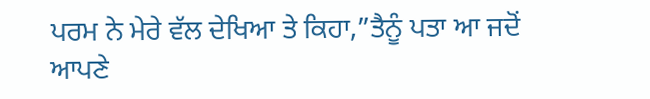ਪਰਮ ਨੇ ਮੇਰੇ ਵੱਲ ਦੇਖਿਆ ਤੇ ਕਿਹਾ,”ਤੈਨੂੰ ਪਤਾ ਆ ਜਦੋਂ ਆਪਣੇ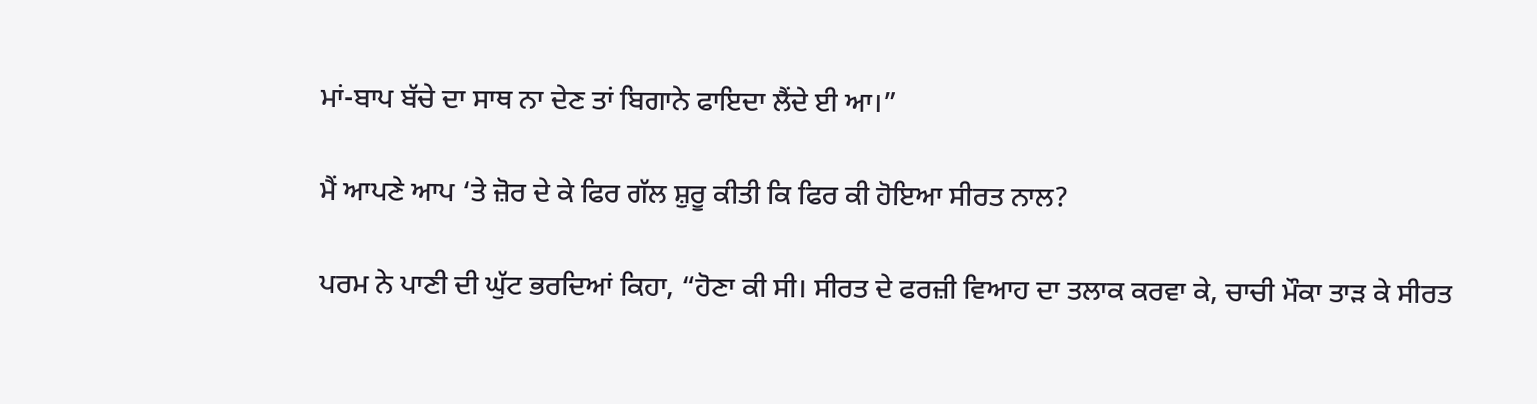ਮਾਂ-ਬਾਪ ਬੱਚੇ ਦਾ ਸਾਥ ਨਾ ਦੇਣ ਤਾਂ ਬਿਗਾਨੇ ਫਾਇਦਾ ਲੈਂਦੇ ਈ ਆ।”

ਮੈਂ ਆਪਣੇ ਆਪ ‘ਤੇ ਜ਼ੋਰ ਦੇ ਕੇ ਫਿਰ ਗੱਲ ਸ਼ੁਰੂ ਕੀਤੀ ਕਿ ਫਿਰ ਕੀ ਹੋਇਆ ਸੀਰਤ ਨਾਲ?

ਪਰਮ ਨੇ ਪਾਣੀ ਦੀ ਘੁੱਟ ਭਰਦਿਆਂ ਕਿਹਾ, “ਹੋਣਾ ਕੀ ਸੀ। ਸੀਰਤ ਦੇ ਫਰਜ਼ੀ ਵਿਆਹ ਦਾ ਤਲਾਕ ਕਰਵਾ ਕੇ, ਚਾਚੀ ਮੌਕਾ ਤਾੜ ਕੇ ਸੀਰਤ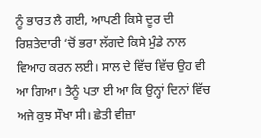ਨੂੰ ਭਾਰਤ ਲੈ ਗਈ, ਆਪਣੀ ਕਿਸੇ ਦੂਰ ਦੀ ਰਿਸ਼ਤੇਦਾਰੀ ‘ਚੋਂ ਭਰਾ ਲੱਗਦੇ ਕਿਸੇ ਮੁੰਡੇ ਨਾਲ ਵਿਆਹ ਕਰਨ ਲਈ। ਸਾਲ ਦੇ ਵਿੱਚ ਵਿੱਚ ਉਹ ਵੀ ਆ ਗਿਆ। ਤੈਨੂੰ ਪਤਾ ਈ ਆ ਕਿ ਉਨ੍ਹਾਂ ਦਿਨਾਂ ਵਿੱਚ ਅਜੇ ਕੁਝ ਸੌਖਾ ਸੀ। ਛੇਤੀ ਵੀਜ਼ਾ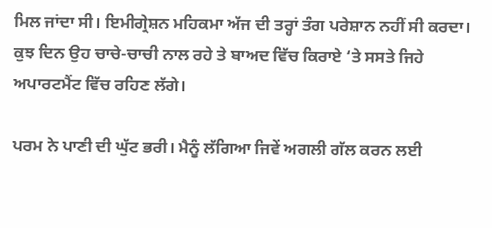ਮਿਲ ਜਾਂਦਾ ਸੀ। ਇਮੀਗ੍ਰੇਸ਼ਨ ਮਹਿਕਮਾ ਅੱਜ ਦੀ ਤਰ੍ਹਾਂ ਤੰਗ ਪਰੇਸ਼ਾਨ ਨਹੀਂ ਸੀ ਕਰਦਾ। ਕੁਝ ਦਿਨ ਉਹ ਚਾਚੇ-ਚਾਚੀ ਨਾਲ ਰਹੇ ਤੇ ਬਾਅਦ ਵਿੱਚ ਕਿਰਾਏ ‘ਤੇ ਸਸਤੇ ਜਿਹੇ ਅਪਾਰਟਮੈਂਟ ਵਿੱਚ ਰਹਿਣ ਲੱਗੇ।

ਪਰਮ ਨੇ ਪਾਣੀ ਦੀ ਘੁੱਟ ਭਰੀ। ਮੈਨੂੰ ਲੱਗਿਆ ਜਿਵੇਂ ਅਗਲੀ ਗੱਲ ਕਰਨ ਲਈ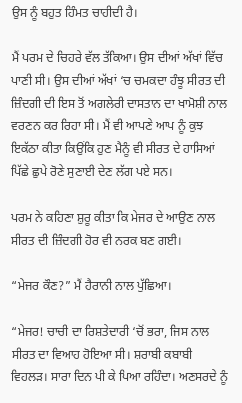ਉਸ ਨੂੰ ਬਹੁਤ ਹਿੰਮਤ ਚਾਹੀਦੀ ਹੈ।

ਮੈਂ ਪਰਮ ਦੇ ਚਿਹਰੇ ਵੱਲ ਤੱਕਿਆ। ਉਸ ਦੀਆਂ ਅੱਖਾਂ ਵਿੱਚ ਪਾਣੀ ਸੀ। ਉਸ ਦੀਆਂ ਅੱਖਾਂ ‘ਚ ਚਮਕਦਾ ਹੰਝੂ ਸੀਰਤ ਦੀ ਜ਼ਿੰਦਗੀ ਦੀ ਇਸ ਤੋਂ ਅਗਲੇਰੀ ਦਾਸਤਾਨ ਦਾ ਖਾਮੋਸ਼ੀ ਨਾਲ ਵਰਣਨ ਕਰ ਰਿਹਾ ਸੀ। ਮੈਂ ਵੀ ਆਪਣੇ ਆਪ ਨੂੰ ਕੁਝ ਇਕੱਠਾ ਕੀਤਾ ਕਿਉਂਕਿ ਹੁਣ ਮੈਨੂੰ ਵੀ ਸੀਰਤ ਦੇ ਹਾਸਿਆਂ ਪਿੱਛੇ ਛੁਪੇ ਰੋਣੇ ਸੁਣਾਈ ਦੇਣ ਲੱਗ ਪਏ ਸਨ।

ਪਰਮ ਨੇ ਕਹਿਣਾ ਸ਼ੁਰੂ ਕੀਤਾ ਕਿ ਮੇਜਰ ਦੇ ਆਉਣ ਨਾਲ ਸੀਰਤ ਦੀ ਜ਼ਿੰਦਗੀ ਹੋਰ ਵੀ ਨਰਕ ਬਣ ਗਈ।

“ਮੇਜਰ ਕੌਣ?” ਮੈਂ ਹੈਰਾਨੀ ਨਾਲ ਪੁੱਛਿਆ।

“ਮੇਜਰ! ਚਾਚੀ ਦਾ ਰਿਸ਼ਤੇਦਾਰੀ ‘ਚੋਂ ਭਰਾ, ਜਿਸ ਨਾਲ ਸੀਰਤ ਦਾ ਵਿਆਹ ਹੋਇਆ ਸੀ। ਸ਼ਰਾਬੀ ਕਬਾਬੀ ਵਿਹਲੜ। ਸਾਰਾ ਦਿਨ ਪੀ ਕੇ ਪਿਆ ਰਹਿੰਦਾ। ਅਣਸਰਦੇ ਨੂੰ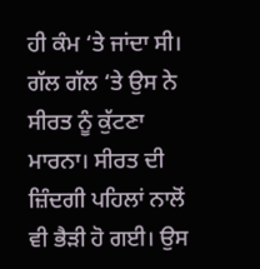ਹੀ ਕੰਮ ‘ਤੇ ਜਾਂਦਾ ਸੀ। ਗੱਲ ਗੱਲ ‘ਤੇ ਉਸ ਨੇ ਸੀਰਤ ਨੂੰ ਕੁੱਟਣਾ ਮਾਰਨਾ। ਸੀਰਤ ਦੀ ਜ਼ਿੰਦਗੀ ਪਹਿਲਾਂ ਨਾਲੋਂ ਵੀ ਭੈੜੀ ਹੋ ਗਈ। ਉਸ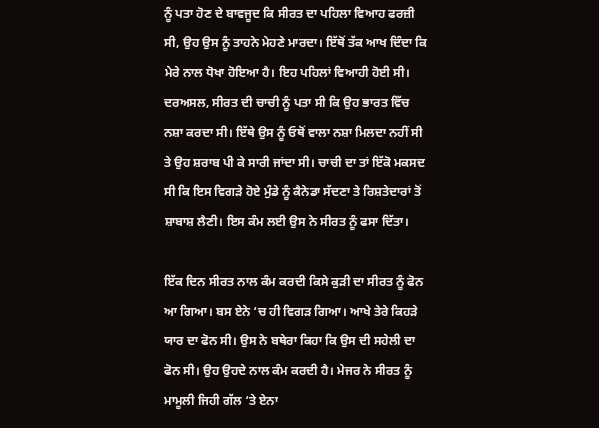ਨੂੰ ਪਤਾ ਹੋਣ ਦੇ ਬਾਵਜੂਦ ਕਿ ਸੀਰਤ ਦਾ ਪਹਿਲਾ ਵਿਆਹ ਫਰਜ਼ੀ ਸੀ, ਉਹ ਉਸ ਨੂੰ ਤਾਹਨੇ ਮੇਹਣੇ ਮਾਰਦਾ। ਇੱਥੋਂ ਤੱਕ ਆਖ ਦਿੰਦਾ ਕਿ ਮੇਰੇ ਨਾਲ ਧੋਖਾ ਹੋਇਆ ਹੈ। ਇਹ ਪਹਿਲਾਂ ਵਿਆਹੀ ਹੋਈ ਸੀ। ਦਰਅਸਲ, ਸੀਰਤ ਦੀ ਚਾਚੀ ਨੂੰ ਪਤਾ ਸੀ ਕਿ ਉਹ ਭਾਰਤ ਵਿੱਚ ਨਸ਼ਾ ਕਰਦਾ ਸੀ। ਇੱਥੇ ਉਸ ਨੂੰ ਓਥੋਂ ਵਾਲਾ ਨਸ਼ਾ ਮਿਲਦਾ ਨਹੀਂ ਸੀ ਤੇ ਉਹ ਸ਼ਰਾਬ ਪੀ ਕੇ ਸਾਰੀ ਜਾਂਦਾ ਸੀ। ਚਾਚੀ ਦਾ ਤਾਂ ਇੱਕੋ ਮਕਸਦ ਸੀ ਕਿ ਇਸ ਵਿਗੜੇ ਹੋਏ ਮੁੰਡੇ ਨੂੰ ਕੈਨੇਡਾ ਸੱਦਣਾ ਤੇ ਰਿਸ਼ਤੇਦਾਰਾਂ ਤੋਂ ਸ਼ਾਬਾਸ਼ ਲੈਣੀ। ਇਸ ਕੰਮ ਲਈ ਉਸ ਨੇ ਸੀਰਤ ਨੂੰ ਫਸਾ ਦਿੱਤਾ।

ਇੱਕ ਦਿਨ ਸੀਰਤ ਨਾਲ ਕੰਮ ਕਰਦੀ ਕਿਸੇ ਕੁੜੀ ਦਾ ਸੀਰਤ ਨੂੰ ਫੋਨ ਆ ਗਿਆ। ਬਸ ਏਨੇ ‘ਚ ਹੀ ਵਿਗੜ ਗਿਆ। ਆਖੇ ਤੇਰੇ ਕਿਹੜੇ ਯਾਰ ਦਾ ਫੋਨ ਸੀ। ਉਸ ਨੇ ਬਥੇਰਾ ਕਿਹਾ ਕਿ ਉਸ ਦੀ ਸਹੇਲੀ ਦਾ ਫੋਨ ਸੀ। ਉਹ ਉਹਦੇ ਨਾਲ ਕੰਮ ਕਰਦੀ ਹੈ। ਮੇਜਰ ਨੇ ਸੀਰਤ ਨੂੰ ਮਾਮੂਲੀ ਜਿਹੀ ਗੱਲ ‘ਤੇ ਏਨਾ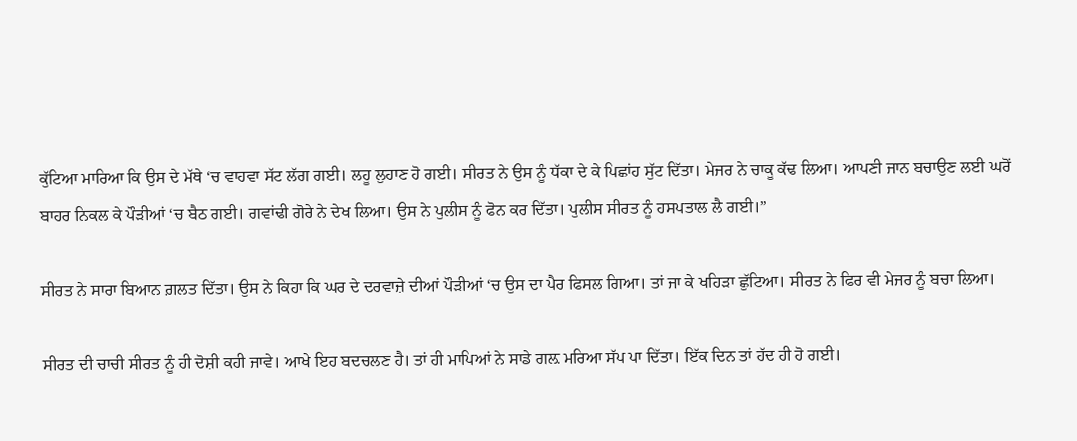ਕੁੱਟਿਆ ਮਾਰਿਆ ਕਿ ਉਸ ਦੇ ਮੱਥੇ ‘ਚ ਵਾਹਵਾ ਸੱਟ ਲੱਗ ਗਈ। ਲਹੂ ਲੁਹਾਣ ਹੋ ਗਈ। ਸੀਰਤ ਨੇ ਉਸ ਨੂੰ ਧੱਕਾ ਦੇ ਕੇ ਪਿਛਾਂਹ ਸੁੱਟ ਦਿੱਤਾ। ਮੇਜਰ ਨੇ ਚਾਕੂ ਕੱਢ ਲਿਆ। ਆਪਣੀ ਜਾਨ ਬਚਾਉਣ ਲਈ ਘਰੋਂ ਬਾਹਰ ਨਿਕਲ ਕੇ ਪੌੜੀਆਂ ‘ਚ ਬੈਠ ਗਈ। ਗਵਾਂਢੀ ਗੋਰੇ ਨੇ ਦੇਖ ਲਿਆ। ਉਸ ਨੇ ਪੁਲੀਸ ਨੂੰ ਫੋਨ ਕਰ ਦਿੱਤਾ। ਪੁਲੀਸ ਸੀਰਤ ਨੂੰ ਹਸਪਤਾਲ ਲੈ ਗਈ।”

ਸੀਰਤ ਨੇ ਸਾਰਾ ਬਿਆਨ ਗ਼ਲਤ ਦਿੱਤਾ। ਉਸ ਨੇ ਕਿਹਾ ਕਿ ਘਰ ਦੇ ਦਰਵਾਜ਼ੇ ਦੀਆਂ ਪੌੜੀਆਂ ‘ਚ ਉਸ ਦਾ ਪੈਰ ਫਿਸਲ ਗਿਆ। ਤਾਂ ਜਾ ਕੇ ਖਹਿੜਾ ਛੁੱਟਿਆ। ਸੀਰਤ ਨੇ ਫਿਰ ਵੀ ਮੇਜਰ ਨੂੰ ਬਚਾ ਲਿਆ।

ਸੀਰਤ ਦੀ ਚਾਚੀ ਸੀਰਤ ਨੂੰ ਹੀ ਦੋਸ਼ੀ ਕਹੀ ਜਾਵੇ। ਆਖੇ ਇਹ ਬਦਚਲਣ ਹੈ। ਤਾਂ ਹੀ ਮਾਪਿਆਂ ਨੇ ਸਾਡੇ ਗਲ਼ ਮਰਿਆ ਸੱਪ ਪਾ ਦਿੱਤਾ। ਇੱਕ ਦਿਨ ਤਾਂ ਹੱਦ ਹੀ ਹੋ ਗਈ।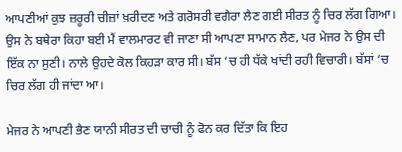ਆਪਣੀਆਂ ਕੁਝ ਜ਼ਰੂਰੀ ਚੀਜ਼ਾਂ ਖ਼ਰੀਦਣ ਅਤੇ ਗਰੋਸਰੀ ਵਗੈਰਾ ਲੈਣ ਗਈ ਸੀਰਤ ਨੂੰ ਚਿਰ ਲੱਗ ਗਿਆ। ਉਸ ਨੇ ਬਥੇਰਾ ਕਿਹਾ ਬਈ ਮੈਂ ਵਾਲਮਾਰਟ ਵੀ ਜਾਣਾ ਸੀ ਆਪਣਾ ਸਾਮਾਨ ਲੈਣ, ਪਰ ਮੇਜਰ ਨੇ ਉਸ ਦੀ ਇੱਕ ਨਾ ਸੁਣੀ। ਨਾਲੇ ਉਹਦੇ ਕੋਲ ਕਿਹੜਾ ਕਾਰ ਸੀ। ਬੱਸ ‘ਚ ਹੀ ਧੱਕੇ ਖਾਂਦੀ ਰਹੀ ਵਿਚਾਰੀ। ਬੱਸਾਂ ‘ਚ ਚਿਰ ਲੱਗ ਹੀ ਜਾਂਦਾ ਆ।

ਮੇਜਰ ਨੇ ਆਪਣੀ ਭੈਣ ਯਾਨੀ ਸੀਰਤ ਦੀ ਚਾਚੀ ਨੂੰ ਫੋਨ ਕਰ ਦਿੱਤਾ ਕਿ ਇਹ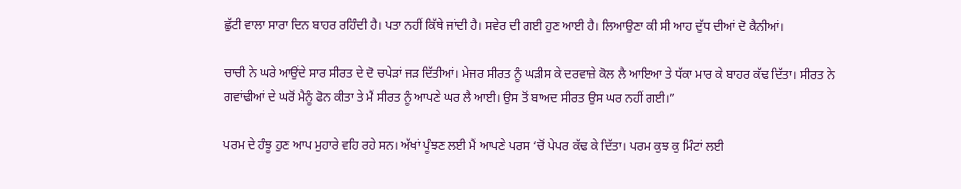ਛੁੱਟੀ ਵਾਲਾ ਸਾਰਾ ਦਿਨ ਬਾਹਰ ਰਹਿੰਦੀ ਹੈ। ਪਤਾ ਨਹੀਂ ਕਿੱਥੇ ਜਾਂਦੀ ਹੈ। ਸਵੇਰ ਦੀ ਗਈ ਹੁਣ ਆਈ ਹੈ। ਲਿਆਉਣਾ ਕੀ ਸੀ ਆਹ ਦੁੱਧ ਦੀਆਂ ਦੋ ਕੈਨੀਆਂ।

ਚਾਚੀ ਨੇ ਘਰੇ ਆਉਂਦੇ ਸਾਰ ਸੀਰਤ ਦੇ ਦੋ ਚਪੇੜਾਂ ਜੜ ਦਿੱਤੀਆਂ। ਮੇਜਰ ਸੀਰਤ ਨੂੰ ਘੜੀਸ ਕੇ ਦਰਵਾਜ਼ੇ ਕੋਲ ਲੈ ਆਇਆ ਤੇ ਧੱਕਾ ਮਾਰ ਕੇ ਬਾਹਰ ਕੱਢ ਦਿੱਤਾ। ਸੀਰਤ ਨੇ ਗਵਾਂਢੀਆਂ ਦੇ ਘਰੋਂ ਮੈਨੂੰ ਫੋਨ ਕੀਤਾ ਤੇ ਮੈਂ ਸੀਰਤ ਨੂੰ ਆਪਣੇ ਘਰ ਲੈ ਆਈ। ਉਸ ਤੋਂ ਬਾਅਦ ਸੀਰਤ ਉਸ ਘਰ ਨਹੀਂ ਗਈ।”

ਪਰਮ ਦੇ ਹੰਝੂ ਹੁਣ ਆਪ ਮੁਹਾਰੇ ਵਹਿ ਰਹੇ ਸਨ। ਅੱਖਾਂ ਪੂੰਝਣ ਲਈ ਮੈਂ ਆਪਣੇ ਪਰਸ ‘ਚੋਂ ਪੇਪਰ ਕੱਢ ਕੇ ਦਿੱਤਾ। ਪਰਮ ਕੁਝ ਕੁ ਮਿੰਟਾਂ ਲਈ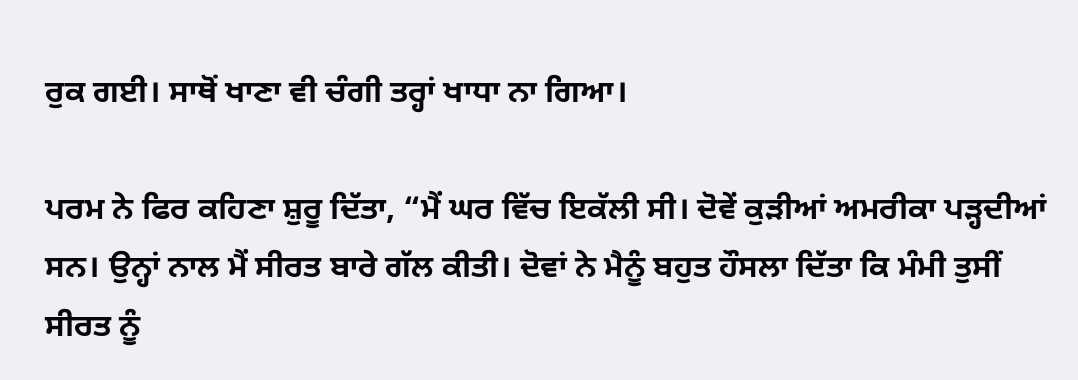ਰੁਕ ਗਈ। ਸਾਥੋਂ ਖਾਣਾ ਵੀ ਚੰਗੀ ਤਰ੍ਹਾਂ ਖਾਧਾ ਨਾ ਗਿਆ।

ਪਰਮ ਨੇ ਫਿਰ ਕਹਿਣਾ ਸ਼ੁਰੂ ਦਿੱਤਾ, “ਮੈਂ ਘਰ ਵਿੱਚ ਇਕੱਲੀ ਸੀ। ਦੋਵੇਂ ਕੁੜੀਆਂ ਅਮਰੀਕਾ ਪੜ੍ਹਦੀਆਂ ਸਨ। ਉਨ੍ਹਾਂ ਨਾਲ ਮੈਂ ਸੀਰਤ ਬਾਰੇ ਗੱਲ ਕੀਤੀ। ਦੋਵਾਂ ਨੇ ਮੈਨੂੰ ਬਹੁਤ ਹੌਸਲਾ ਦਿੱਤਾ ਕਿ ਮੰਮੀ ਤੁਸੀਂ ਸੀਰਤ ਨੂੰ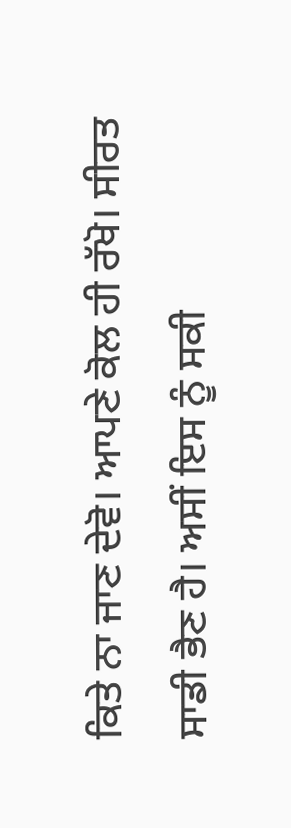ਕਿਤੇ ਨਾ ਜਾਣ ਦੇਵੋ। ਆਪਣੇ ਕੋਲ ਹੀ ਰੱਖੋ। ਸੀਰਤ ਸਾਡੀ ਭੈਣ ਹੈ। ਅਸੀਂ ਇਸ ਨੂੰ ਸਕੀ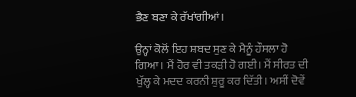ਭੈਣ ਬਣਾ ਕੇ ਰੱਖਾਂਗੀਆਂ।

ਉਨ੍ਹਾਂ ਕੋਲੋਂ ਇਹ ਸ਼ਬਦ ਸੁਣ ਕੇ ਮੈਨੂੰ ਹੌਸਲਾ ਹੋ ਗਿਆ। ਮੈਂ ਹੋਰ ਵੀ ਤਕੜੀ ਹੋ ਗਈ। ਮੈਂ ਸੀਰਤ ਦੀ ਖੁੱਲ੍ਹ ਕੇ ਮਦਦ ਕਰਨੀ ਸ਼ੁਰੂ ਕਰ ਦਿੱਤੀ। ਅਸੀਂ ਦੋਵੇਂ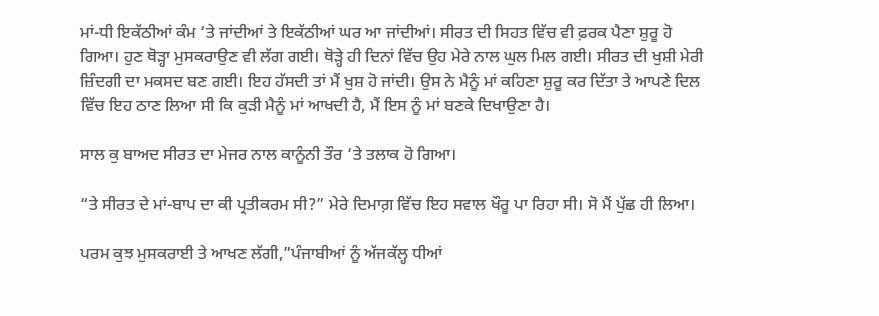ਮਾਂ-ਧੀ ਇਕੱਠੀਆਂ ਕੰਮ ‘ਤੇ ਜਾਂਦੀਆਂ ਤੇ ਇਕੱਠੀਆਂ ਘਰ ਆ ਜਾਂਦੀਆਂ। ਸੀਰਤ ਦੀ ਸਿਹਤ ਵਿੱਚ ਵੀ ਫ਼ਰਕ ਪੈਣਾ ਸ਼ੁਰੂ ਹੋ ਗਿਆ। ਹੁਣ ਥੋੜ੍ਹਾ ਮੁਸਕਰਾਉਣ ਵੀ ਲੱਗ ਗਈ। ਥੋੜ੍ਹੇ ਹੀ ਦਿਨਾਂ ਵਿੱਚ ਉਹ ਮੇਰੇ ਨਾਲ ਘੁਲ ਮਿਲ ਗਈ। ਸੀਰਤ ਦੀ ਖੁਸ਼ੀ ਮੇਰੀ ਜ਼ਿੰਦਗੀ ਦਾ ਮਕਸਦ ਬਣ ਗਈ। ਇਹ ਹੱਸਦੀ ਤਾਂ ਮੈਂ ਖੁਸ਼ ਹੋ ਜਾਂਦੀ। ਉਸ ਨੇ ਮੈਨੂੰ ਮਾਂ ਕਹਿਣਾ ਸ਼ੁਰੂ ਕਰ ਦਿੱਤਾ ਤੇ ਆਪਣੇ ਦਿਲ ਵਿੱਚ ਇਹ ਠਾਣ ਲਿਆ ਸੀ ਕਿ ਕੁੜੀ ਮੈਨੂੰ ਮਾਂ ਆਖਦੀ ਹੈ, ਮੈਂ ਇਸ ਨੂੰ ਮਾਂ ਬਣਕੇ ਦਿਖਾਉਣਾ ਹੈ।

ਸਾਲ ਕੁ ਬਾਅਦ ਸੀਰਤ ਦਾ ਮੇਜਰ ਨਾਲ ਕਾਨੂੰਨੀ ਤੌਰ ‘ਤੇ ਤਲਾਕ ਹੋ ਗਿਆ।

“ਤੇ ਸੀਰਤ ਦੇ ਮਾਂ-ਬਾਪ ਦਾ ਕੀ ਪ੍ਰਤੀਕਰਮ ਸੀ?” ਮੇਰੇ ਦਿਮਾਗ਼ ਵਿੱਚ ਇਹ ਸਵਾਲ ਖੌਰੂ ਪਾ ਰਿਹਾ ਸੀ। ਸੋ ਮੈਂ ਪੁੱਛ ਹੀ ਲਿਆ।

ਪਰਮ ਕੁਝ ਮੁਸਕਰਾਈ ਤੇ ਆਖਣ ਲੱਗੀ,”ਪੰਜਾਬੀਆਂ ਨੂੰ ਅੱਜਕੱਲ੍ਹ ਧੀਆਂ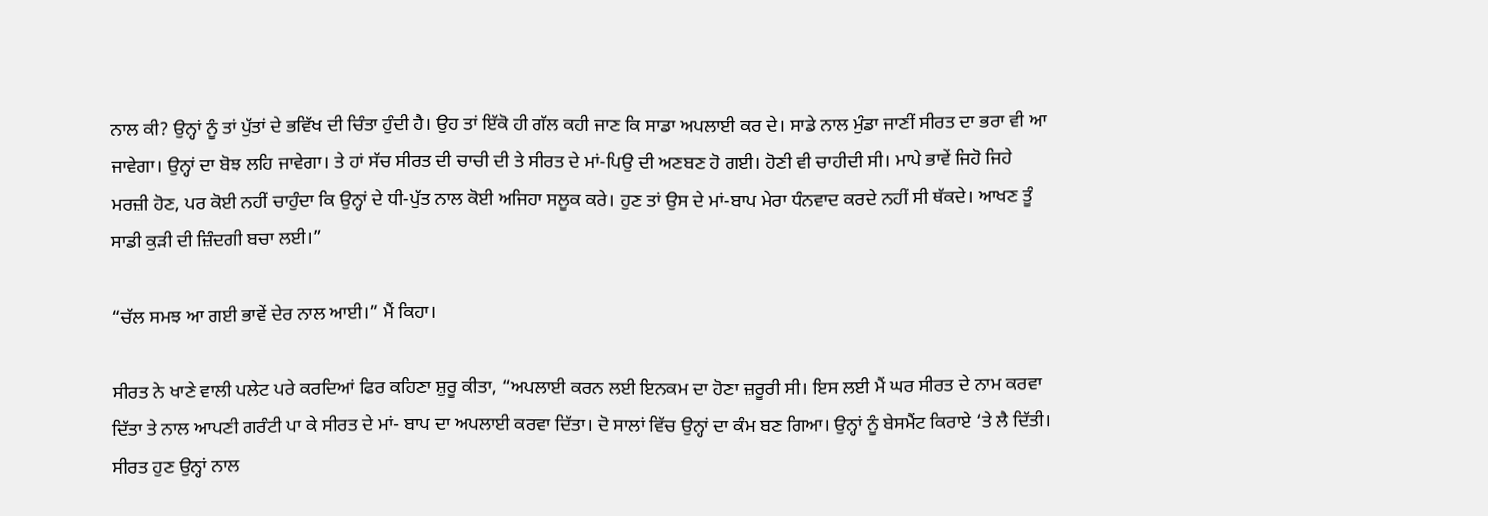ਨਾਲ ਕੀ? ਉਨ੍ਹਾਂ ਨੂੰ ਤਾਂ ਪੁੱਤਾਂ ਦੇ ਭਵਿੱਖ ਦੀ ਚਿੰਤਾ ਹੁੰਦੀ ਹੈ। ਉਹ ਤਾਂ ਇੱਕੋ ਹੀ ਗੱਲ ਕਹੀ ਜਾਣ ਕਿ ਸਾਡਾ ਅਪਲਾਈ ਕਰ ਦੇ। ਸਾਡੇ ਨਾਲ ਮੁੰਡਾ ਜਾਣੀਂ ਸੀਰਤ ਦਾ ਭਰਾ ਵੀ ਆ ਜਾਵੇਗਾ। ਉਨ੍ਹਾਂ ਦਾ ਬੋਝ ਲਹਿ ਜਾਵੇਗਾ। ਤੇ ਹਾਂ ਸੱਚ ਸੀਰਤ ਦੀ ਚਾਚੀ ਦੀ ਤੇ ਸੀਰਤ ਦੇ ਮਾਂ-ਪਿਉ ਦੀ ਅਣਬਣ ਹੋ ਗਈ। ਹੋਣੀ ਵੀ ਚਾਹੀਦੀ ਸੀ। ਮਾਪੇ ਭਾਵੇਂ ਜਿਹੋ ਜਿਹੇ ਮਰਜ਼ੀ ਹੋਣ, ਪਰ ਕੋਈ ਨਹੀਂ ਚਾਹੁੰਦਾ ਕਿ ਉਨ੍ਹਾਂ ਦੇ ਧੀ-ਪੁੱਤ ਨਾਲ ਕੋਈ ਅਜਿਹਾ ਸਲੂਕ ਕਰੇ। ਹੁਣ ਤਾਂ ਉਸ ਦੇ ਮਾਂ-ਬਾਪ ਮੇਰਾ ਧੰਨਵਾਦ ਕਰਦੇ ਨਹੀਂ ਸੀ ਥੱਕਦੇ। ਆਖਣ ਤੂੰ ਸਾਡੀ ਕੁੜੀ ਦੀ ਜ਼ਿੰਦਗੀ ਬਚਾ ਲਈ।”

“ਚੱਲ ਸਮਝ ਆ ਗਈ ਭਾਵੇਂ ਦੇਰ ਨਾਲ ਆਈ।” ਮੈਂ ਕਿਹਾ।

ਸੀਰਤ ਨੇ ਖਾਣੇ ਵਾਲੀ ਪਲੇਟ ਪਰੇ ਕਰਦਿਆਂ ਫਿਰ ਕਹਿਣਾ ਸ਼ੁਰੂ ਕੀਤਾ, “ਅਪਲਾਈ ਕਰਨ ਲਈ ਇਨਕਮ ਦਾ ਹੋਣਾ ਜ਼ਰੂਰੀ ਸੀ। ਇਸ ਲਈ ਮੈਂ ਘਰ ਸੀਰਤ ਦੇ ਨਾਮ ਕਰਵਾ ਦਿੱਤਾ ਤੇ ਨਾਲ ਆਪਣੀ ਗਰੰਟੀ ਪਾ ਕੇ ਸੀਰਤ ਦੇ ਮਾਂ- ਬਾਪ ਦਾ ਅਪਲਾਈ ਕਰਵਾ ਦਿੱਤਾ। ਦੋ ਸਾਲਾਂ ਵਿੱਚ ਉਨ੍ਹਾਂ ਦਾ ਕੰਮ ਬਣ ਗਿਆ। ਉਨ੍ਹਾਂ ਨੂੰ ਬੇਸਮੈਂਟ ਕਿਰਾਏ ‘ਤੇ ਲੈ ਦਿੱਤੀ। ਸੀਰਤ ਹੁਣ ਉਨ੍ਹਾਂ ਨਾਲ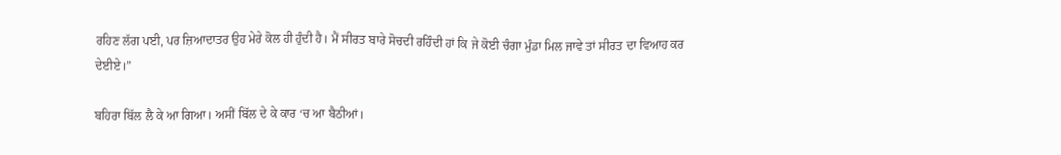ਰਹਿਣ ਲੱਗ ਪਈ, ਪਰ ਜ਼ਿਆਦਾਤਰ ਉਹ ਮੇਰੇ ਕੋਲ ਹੀ ਹੁੰਦੀ ਹੈ। ਮੈਂ ਸੀਰਤ ਬਾਰੇ ਸੋਚਦੀ ਰਹਿੰਦੀ ਹਾਂ ਕਿ ਜੇ ਕੋਈ ਚੰਗਾ ਮੁੰਡਾ ਮਿਲ ਜਾਵੇ ਤਾਂ ਸੀਰਤ ਦਾ ਵਿਆਹ ਕਰ ਦੇਈਏ।”

ਬਹਿਰਾ ਬਿੱਲ ਲੈ ਕੇ ਆ ਗਿਆ। ਅਸੀਂ ਬਿੱਲ ਦੇ ਕੇ ਕਾਰ ‘ਚ ਆ ਬੈਠੀਆਂ।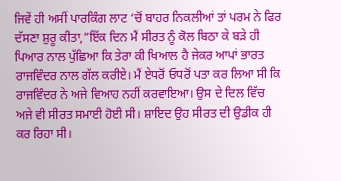ਜਿਵੇਂ ਹੀ ਅਸੀਂ ਪਾਰਕਿੰਗ ਲਾਟ ‘ਚੋਂ ਬਾਹਰ ਨਿਕਲੀਆਂ ਤਾਂ ਪਰਮ ਨੇ ਫਿਰ ਦੱਸਣਾ ਸ਼ੁਰੂ ਕੀਤਾ,”ਇੱਕ ਦਿਨ ਮੈਂ ਸੀਰਤ ਨੂੰ ਕੋਲ ਬਿਠਾ ਕੇ ਬੜੇ ਹੀ ਪਿਆਰ ਨਾਲ ਪੁੱਛਿਆ ਕਿ ਤੇਰਾ ਕੀ ਖਿਆਲ ਹੈ ਜੇਕਰ ਆਪਾਂ ਭਾਰਤ ਰਾਜਵਿੰਦਰ ਨਾਲ ਗੱਲ ਕਰੀਏ। ਮੈਂ ਏਧਰੋਂ ਓਧਰੋਂ ਪਤਾ ਕਰ ਲਿਆ ਸੀ ਕਿ ਰਾਜਵਿੰਦਰ ਨੇ ਅਜੇ ਵਿਆਹ ਨਹੀਂ ਕਰਵਾਇਆ। ਉਸ ਦੇ ਦਿਲ ਵਿੱਚ ਅਜੇ ਵੀ ਸੀਰਤ ਸਮਾਈ ਹੋਈ ਸੀ। ਸ਼ਾਇਦ ਉਹ ਸੀਰਤ ਦੀ ਉਡੀਕ ਹੀ ਕਰ ਰਿਹਾ ਸੀ।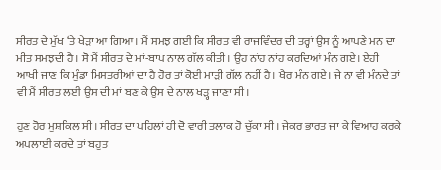ਸੀਰਤ ਦੇ ਮੁੱਖ ‘ਤੇ ਖੇੜਾ ਆ ਗਿਆ। ਮੈਂ ਸਮਝ ਗਈ ਕਿ ਸੀਰਤ ਵੀ ਰਾਜਵਿੰਦਰ ਦੀ ਤਰ੍ਹਾਂ ਉਸ ਨੂੰ ਆਪਣੇ ਮਨ ਦਾ ਮੀਤ ਸਮਝਦੀ ਹੈ। ਸੋ ਮੈਂ ਸੀਰਤ ਦੇ ਮਾਂ-ਬਾਪ ਨਾਲ ਗੱਲ ਕੀਤੀ। ਉਹ ਨਾਂਹ ਨਾਂਹ ਕਰਦਿਆਂ ਮੰਨ ਗਏ। ਏਹੀ ਆਖੀ ਜਾਣ ਕਿ ਮੁੰਡਾ ਮਿਸਤਰੀਆਂ ਦਾ ਹੈ ਹੋਰ ਤਾਂ ਕੋਈ ਮਾੜੀ ਗੱਲ ਨਹੀਂ ਹੈ। ਖੈਰ ਮੰਨ ਗਏ। ਜੇ ਨਾ ਵੀ ਮੰਨਦੇ ਤਾਂ ਵੀ ਮੈਂ ਸੀਰਤ ਲਈ ਉਸ ਦੀ ਮਾਂ ਬਣ ਕੇ ਉਸ ਦੇ ਨਾਲ ਖੜ੍ਹ ਜਾਣਾ ਸੀ।

ਹੁਣ ਹੋਰ ਮੁਸ਼ਕਿਲ ਸੀ। ਸੀਰਤ ਦਾ ਪਹਿਲਾਂ ਹੀ ਦੋ ਵਾਰੀ ਤਲਾਕ ਹੋ ਚੁੱਕਾ ਸੀ। ਜੇਕਰ ਭਾਰਤ ਜਾ ਕੇ ਵਿਆਹ ਕਰਕੇ ਅਪਲਾਈ ਕਰਦੇ ਤਾਂ ਬਹੁਤ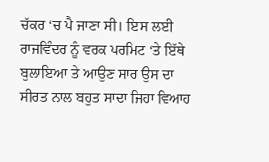ਚੱਕਰ ‘ਚ ਪੈ ਜਾਣਾ ਸੀ। ਇਸ ਲਈ ਰਾਜਵਿੰਦਰ ਨੂੰ ਵਰਕ ਪਰਮਿਟ ‘ਤੇ ਇੱਥੇ ਬੁਲਾਇਆ ਤੇ ਆਉਣ ਸਾਰ ਉਸ ਦਾ ਸੀਰਤ ਨਾਲ ਬਹੁਤ ਸਾਦਾ ਜਿਹਾ ਵਿਆਹ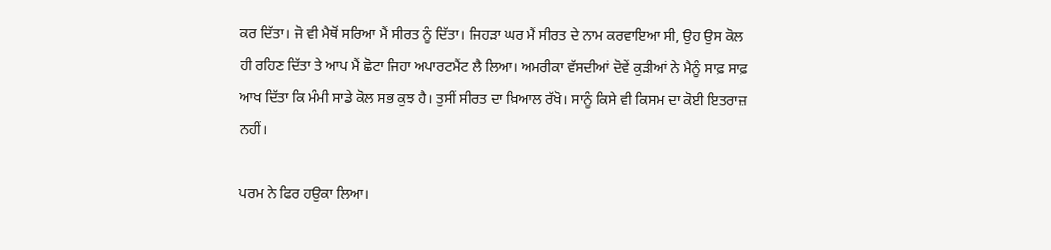ਕਰ ਦਿੱਤਾ। ਜੋ ਵੀ ਮੈਥੋਂ ਸਰਿਆ ਮੈਂ ਸੀਰਤ ਨੂੰ ਦਿੱਤਾ। ਜਿਹੜਾ ਘਰ ਮੈਂ ਸੀਰਤ ਦੇ ਨਾਮ ਕਰਵਾਇਆ ਸੀ, ਉਹ ਉਸ ਕੋਲ ਹੀ ਰਹਿਣ ਦਿੱਤਾ ਤੇ ਆਪ ਮੈਂ ਛੋਟਾ ਜਿਹਾ ਅਪਾਰਟਮੈਂਟ ਲੈ ਲਿਆ। ਅਮਰੀਕਾ ਵੱਸਦੀਆਂ ਦੋਵੇਂ ਕੁੜੀਆਂ ਨੇ ਮੈਨੂੰ ਸਾਫ਼ ਸਾਫ਼ ਆਖ ਦਿੱਤਾ ਕਿ ਮੰਮੀ ਸਾਡੇ ਕੋਲ ਸਭ ਕੁਝ ਹੈ। ਤੁਸੀਂ ਸੀਰਤ ਦਾ ਖ਼ਿਆਲ ਰੱਖੋ। ਸਾਨੂੰ ਕਿਸੇ ਵੀ ਕਿਸਮ ਦਾ ਕੋਈ ਇਤਰਾਜ਼ ਨਹੀਂ।

ਪਰਮ ਨੇ ਫਿਰ ਹਉਕਾ ਲਿਆ।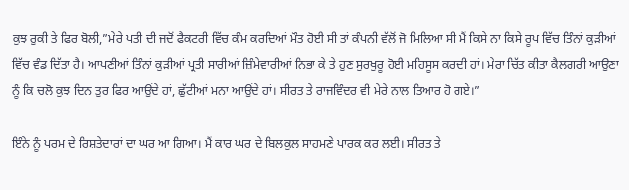ਕੁਝ ਰੁਕੀ ਤੇ ਫਿਰ ਬੋਲੀ,”ਮੇਰੇ ਪਤੀ ਦੀ ਜਦੋਂ ਫੈਕਟਰੀ ਵਿੱਚ ਕੰਮ ਕਰਦਿਆਂ ਮੌਤ ਹੋਈ ਸੀ ਤਾਂ ਕੰਪਨੀ ਵੱਲੋਂ ਜੋ ਮਿਲਿਆ ਸੀ ਮੈਂ ਕਿਸੇ ਨਾ ਕਿਸੇ ਰੂਪ ਵਿੱਚ ਤਿੰਨਾਂ ਕੁੜੀਆਂ ਵਿੱਚ ਵੰਡ ਦਿੱਤਾ ਹੈ। ਆਪਣੀਆਂ ਤਿੰਨਾਂ ਕੁੜੀਆਂ ਪ੍ਰਤੀ ਸਾਰੀਆਂ ਜ਼ਿੰਮੇਵਾਰੀਆਂ ਨਿਭਾ ਕੇ ਤੇ ਹੁਣ ਸੁਰਖੁਰੂ ਹੋਈ ਮਹਿਸੂਸ ਕਰਦੀ ਹਾਂ। ਮੇਰਾ ਚਿੱਤ ਕੀਤਾ ਕੈਲਗਰੀ ਆਉਣਾ ਨੂੰ ਕਿ ਚਲੋ ਕੁਝ ਦਿਨ ਤੁਰ ਫਿਰ ਆਉਂਦੇ ਹਾਂ, ਛੁੱਟੀਆਂ ਮਨਾ ਆਉਂਦੇ ਹਾਂ। ਸੀਰਤ ਤੇ ਰਾਜਵਿੰਦਰ ਵੀ ਮੇਰੇ ਨਾਲ ਤਿਆਰ ਹੋ ਗਏ।”

ਇੰਨੇ ਨੂੰ ਪਰਮ ਦੇ ਰਿਸ਼ਤੇਦਾਰਾਂ ਦਾ ਘਰ ਆ ਗਿਆ। ਮੈਂ ਕਾਰ ਘਰ ਦੇ ਬਿਲਕੁਲ ਸਾਹਮਣੇ ਪਾਰਕ ਕਰ ਲਈ। ਸੀਰਤ ਤੇ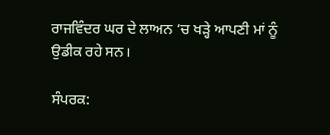ਰਾਜਵਿੰਦਰ ਘਰ ਦੇ ਲਾਅਨ ‘ਚ ਖੜ੍ਹੇ ਆਪਣੀ ਮਾਂ ਨੂੰ ਉਡੀਕ ਰਹੇ ਸਨ।

ਸੰਪਰਕ: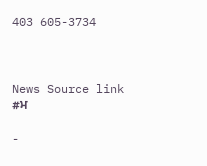403 605-3734



News Source link
#ਮ

-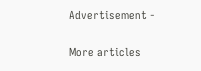Advertisement -

More articles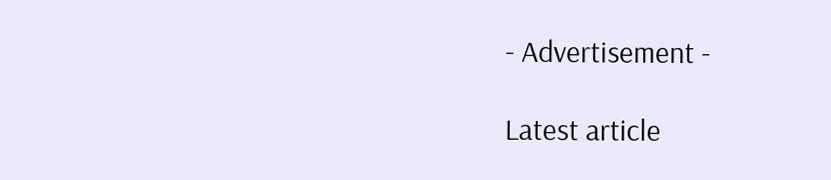- Advertisement -

Latest article